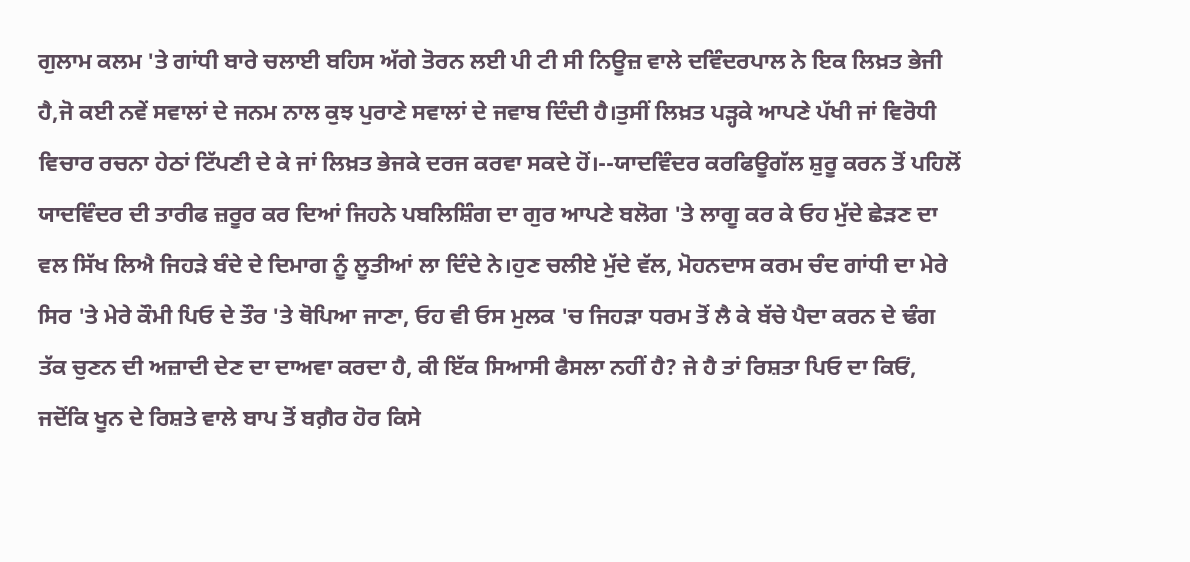ਗੁਲਾਮ ਕਲਮ 'ਤੇ ਗਾਂਧੀ ਬਾਰੇ ਚਲਾਈ ਬਹਿਸ ਅੱਗੇ ਤੋਰਨ ਲਈ ਪੀ ਟੀ ਸੀ ਨਿਊਜ਼ ਵਾਲੇ ਦਵਿੰਦਰਪਾਲ ਨੇ ਇਕ ਲਿਖ਼ਤ ਭੇਜੀ ਹੈ,ਜੋ ਕਈ ਨਵੇਂ ਸਵਾਲਾਂ ਦੇ ਜਨਮ ਨਾਲ ਕੁਝ ਪੁਰਾਣੇ ਸਵਾਲਾਂ ਦੇ ਜਵਾਬ ਦਿੰਦੀ ਹੈ।ਤੁਸੀਂ ਲਿਖ਼ਤ ਪੜ੍ਹਕੇ ਆਪਣੇ ਪੱਖੀ ਜਾਂ ਵਿਰੋਧੀ ਵਿਚਾਰ ਰਚਨਾ ਹੇਠਾਂ ਟਿੱਪਣੀ ਦੇ ਕੇ ਜਾਂ ਲਿਖ਼ਤ ਭੇਜਕੇ ਦਰਜ ਕਰਵਾ ਸਕਦੇ ਹੋਂ।--ਯਾਦਵਿੰਦਰ ਕਰਫਿਊਗੱਲ ਸ਼ੁਰੂ ਕਰਨ ਤੋਂ ਪਹਿਲੋਂ ਯਾਦਵਿੰਦਰ ਦੀ ਤਾਰੀਫ ਜ਼ਰੂਰ ਕਰ ਦਿਆਂ ਜਿਹਨੇ ਪਬਲਿਸ਼ਿੰਗ ਦਾ ਗੁਰ ਆਪਣੇ ਬਲੋਗ 'ਤੇ ਲਾਗੂ ਕਰ ਕੇ ਓਹ ਮੁੱਦੇ ਛੇੜਣ ਦਾ ਵਲ ਸਿੱਖ ਲਿਐ ਜਿਹੜੇ ਬੰਦੇ ਦੇ ਦਿਮਾਗ ਨੂੰ ਲੂਤੀਆਂ ਲਾ ਦਿੰਦੇ ਨੇ।ਹੁਣ ਚਲੀਏ ਮੁੱਦੇ ਵੱਲ, ਮੋਹਨਦਾਸ ਕਰਮ ਚੰਦ ਗਾਂਧੀ ਦਾ ਮੇਰੇ ਸਿਰ 'ਤੇ ਮੇਰੇ ਕੌਮੀ ਪਿਓ ਦੇ ਤੌਰ 'ਤੇ ਥੋਪਿਆ ਜਾਣਾ, ਓਹ ਵੀ ਓਸ ਮੁਲਕ 'ਚ ਜਿਹੜਾ ਧਰਮ ਤੋਂ ਲੈ ਕੇ ਬੱਚੇ ਪੈਦਾ ਕਰਨ ਦੇ ਢੰਗ ਤੱਕ ਚੁਣਨ ਦੀ ਅਜ਼ਾਦੀ ਦੇਣ ਦਾ ਦਾਅਵਾ ਕਰਦਾ ਹੈ, ਕੀ ਇੱਕ ਸਿਆਸੀ ਫੈਸਲਾ ਨਹੀਂ ਹੈ? ਜੇ ਹੈ ਤਾਂ ਰਿਸ਼ਤਾ ਪਿਓ ਦਾ ਕਿਓਂ, ਜਦੋਂਕਿ ਖੂਨ ਦੇ ਰਿਸ਼ਤੇ ਵਾਲੇ ਬਾਪ ਤੋਂ ਬਗ਼ੈਰ ਹੋਰ ਕਿਸੇ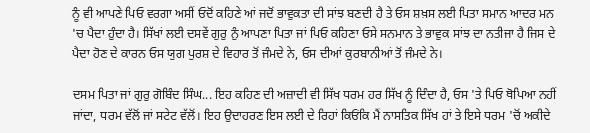ਨੂੰ ਵੀ ਆਪਣੇ ਪਿਓ ਵਰਗਾ ਅਸੀਂ ਓਦੋਂ ਕਹਿਣੇ ਆਂ ਜਦੋਂ ਭਾਵੁਕਤਾ ਦੀ ਸਾਂਝ ਬਣਦੀ ਹੈ ਤੇ ਓਸ ਸ਼ਖ਼ਸ ਲਈ ਪਿਤਾ ਸਮਾਨ ਆਦਰ ਮਨ 'ਚ ਪੈਦਾ ਹੁੰਦਾ ਹੈ। ਸਿੱਖਾਂ ਲਈ ਦਸਵੇਂ ਗੁਰੁ ਨੁੰ ਆਪਣਾ ਪਿਤਾ ਜਾਂ ਪਿਓ ਕਹਿਣਾ ਓਸੇ ਸਨਮਾਨ ਤੇ ਭਾਵੁਕ ਸਾਂਝ ਦਾ ਨਤੀਜਾ ਹੈ ਜਿਸ ਦੇ ਪੈਦਾ ਹੋਣ ਦੇ ਕਾਰਨ ਓਸ ਯੁਗ ਪੁਰਸ਼ ਦੇ ਵਿਹਾਰ ਤੋਂ ਜੰਮਦੇ ਨੇ, ਓਸ ਦੀਆਂ ਕੁਰਬਾਨੀਆਂ ਤੋਂ ਜੰਮਦੇ ਨੇ।

ਦਸਮ ਪਿਤਾ ਜਾਂ ਗੁਰੁ ਗੋਬਿੰਦ ਸਿੰਘ... ਇਹ ਕਹਿਣ ਦੀ ਅਜ਼ਾਦੀ ਵੀ ਸਿੱਖ ਧਰਮ ਹਰ ਸਿੱਖ ਨੂੰ ਦਿੰਦਾ ਹੈ, ਓਸ 'ਤੇ ਪਿਓ ਥੋਪਿਆ ਨਹੀਂ ਜਾਂਦਾ, ਧਰਮ ਵੱਲੋਂ ਜਾਂ ਸਟੇਟ ਵੱਲੋਂ। ਇਹ ਉਦਾਹਰਣ ਇਸ ਲਈ ਦੇ ਰਿਹਾਂ ਕਿਓਂਕਿ ਮੈਂ ਨਾਸਤਿਕ ਸਿੱਖ ਹਾਂ ਤੇ ਇਸੇ ਧਰਮ 'ਚੋਂ ਅਕੀਦੇ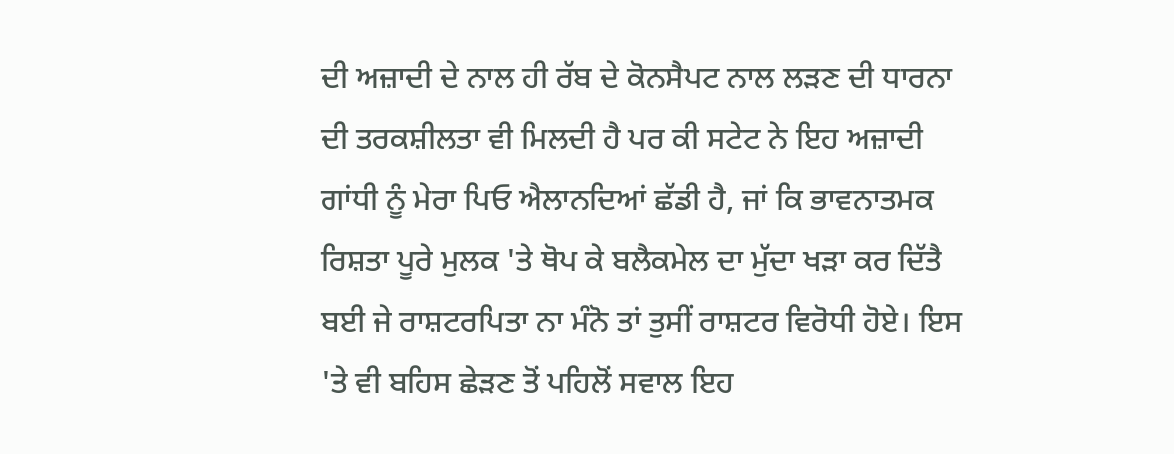ਦੀ ਅਜ਼ਾਦੀ ਦੇ ਨਾਲ ਹੀ ਰੱਬ ਦੇ ਕੋਨਸੈਪਟ ਨਾਲ ਲੜਣ ਦੀ ਧਾਰਨਾ ਦੀ ਤਰਕਸ਼ੀਲਤਾ ਵੀ ਮਿਲਦੀ ਹੈ ਪਰ ਕੀ ਸਟੇਟ ਨੇ ਇਹ ਅਜ਼ਾਦੀ ਗਾਂਧੀ ਨੂੰ ਮੇਰਾ ਪਿਓ ਐਲਾਨਦਿਆਂ ਛੱਡੀ ਹੈ, ਜਾਂ ਕਿ ਭਾਵਨਾਤਮਕ ਰਿਸ਼ਤਾ ਪੂਰੇ ਮੁਲਕ 'ਤੇ ਥੋਪ ਕੇ ਬਲੈਕਮੇਲ ਦਾ ਮੁੱਦਾ ਖੜਾ ਕਰ ਦਿੱਤੈ ਬਈ ਜੇ ਰਾਸ਼ਟਰਪਿਤਾ ਨਾ ਮੰਨੋ ਤਾਂ ਤੁਸੀਂ ਰਾਸ਼ਟਰ ਵਿਰੋਧੀ ਹੋਏ। ਇਸ 'ਤੇ ਵੀ ਬਹਿਸ ਛੇੜਣ ਤੋਂ ਪਹਿਲੋਂ ਸਵਾਲ ਇਹ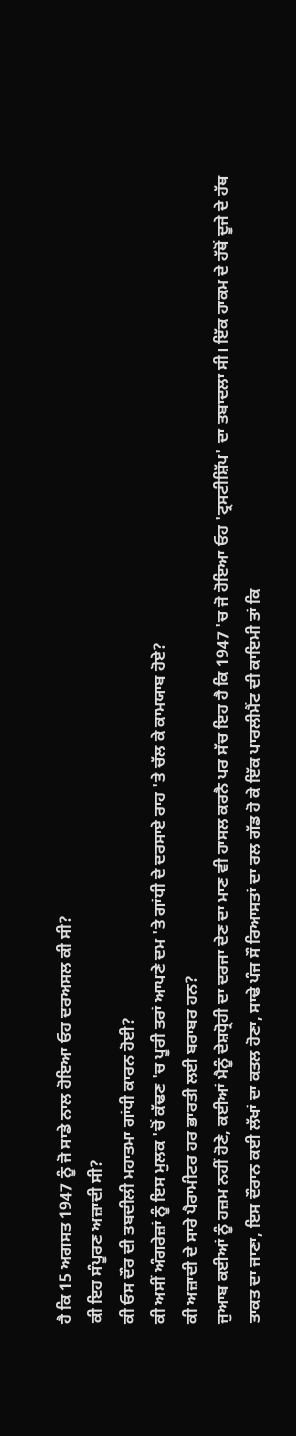ਹੈ ਕਿ 15 ਅਗਸਤ 1947 ਨੂੰ ਜੋ ਸਾਡੇ ਨਾਲ ਹੋਇਆ ਓਹ ਦਰਅਸਲ ਕੀ ਸੀ?
ਕੀ ਇਹ ਸੰਪੂਰਣ ਅਜ਼ਾਦੀ ਸੀ?
ਕੀ ਓਸ ਦੌਰ ਦੀ ਤਬਦੀਲੀ ਮਹਾਤਮਾ ਗਾਂਧੀ ਕਾਰਨ ਹੋਈ?
ਕੀ ਅਸੀਂ ਅੰਗਰੇਜ਼ਾਂ ਨੂੰ ਇਸ ਮੁਲਕ 'ਚੋਂ ਕੱਢਣ 'ਚ ਪੂਰੀ ਤਰਾਂ ਆਪਣੇ ਦਮ 'ਤੇ ਗਾਂਧੀ ਦੇ ਦਰਸਾਏ ਰਾਹ 'ਤੇ ਚੱਲ ਕੇ ਕਾਮਯਾਬ ਹੋਏ?
ਕੀ ਅਜ਼ਾਦੀ ਦੇ ਸਾਰੇ ਪੈਰਾਮੀਟਰ ਹਰ ਭਾਰਤੀ ਲਈ ਬਰਾਬਰ ਹਨ?
ਜੁਆਬ ਕਈਆਂ ਨੂੰ ਹਜ਼ਮ ਨਹੀਂ ਹੋਣੇ, ਕਈਆਂ ਮੈਨੂੰ ਦੇਸ਼ਧ੍ਰੋਹੀ ਦਾ ਦਰਜਾ ਦੇਣ ਦਾ ਮਾਣ ਵੀ ਹਾਸਲ ਕਰਨੈ ਪਰ ਸੱਚ ਇਹ ਹੈ ਕਿ 1947 'ਚ ਜੋ ਹੋਇਆ ਓਹ 'ਟ੍ਰਸਟੀਸ਼ਿੱਪ' ਦਾ ਤਬਾਦਲਾ ਸੀ। ਇੱਕ ਹਾਕਮ ਦੇ ਹੱਥੋਂ ਦੂਜੇ ਦੇ ਹੱਥ ਤਾਕਤ ਦਾ ਜਾਣਾ, ਇਸ ਦੌਰਾਨ ਕਈ ਲੱਖਾਂ ਦਾ ਕਤਲ ਹੋਣਾ, ਸਾਢੇ ਪੰਜ ਸੌ ਰਿਆਸਤਾਂ ਦਾ ਰਲ ਗੱਡ ਹੋ ਕੇ ਇੱਕ ਪਾਰਲੀਮੈਂਟ ਦੀ ਕਾਇਮੀ ਤਾਂ ਕਿ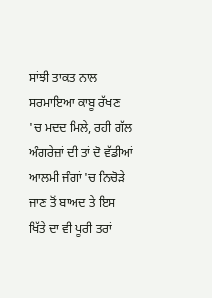ਸਾਂਝੀ ਤਾਕਤ ਨਾਲ ਸਰਮਾਇਆ ਕਾਬੂ ਰੱਖਣ 'ਚ ਮਦਦ ਮਿਲੇ, ਰਹੀ ਗੱਲ ਅੰਗਰੇਜ਼ਾਂ ਦੀ ਤਾਂ ਦੋ ਵੱਡੀਆਂ ਆਲਮੀ ਜੰਗਾਂ 'ਚ ਨਿਚੋੜੇ ਜਾਣ ਤੋਂ ਬਾਅਦ ਤੇ ਇਸ ਖਿੱਤੇ ਦਾ ਵੀ ਪੂਰੀ ਤਰਾਂ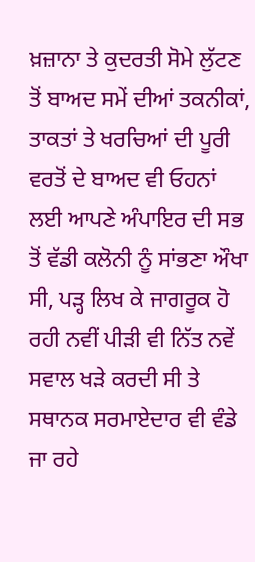ਖ਼ਜ਼ਾਨਾ ਤੇ ਕੁਦਰਤੀ ਸੋਮੇ ਲੁੱਟਣ ਤੋਂ ਬਾਅਦ ਸਮੇਂ ਦੀਆਂ ਤਕਨੀਕਾਂ, ਤਾਕਤਾਂ ਤੇ ਖਰਚਿਆਂ ਦੀ ਪੂਰੀ ਵਰਤੋਂ ਦੇ ਬਾਅਦ ਵੀ ਓਹਨਾਂ ਲਈ ਆਪਣੇ ਅੰਪਾਇਰ ਦੀ ਸਭ ਤੋਂ ਵੱਡੀ ਕਲੋਨੀ ਨੂੰ ਸਾਂਭਣਾ ਔਖਾ ਸੀ, ਪੜ੍ਹ ਲਿਖ ਕੇ ਜਾਗਰੂਕ ਹੋ ਰਹੀ ਨਵੀਂ ਪੀੜੀ ਵੀ ਨਿੱਤ ਨਵੇਂ ਸਵਾਲ ਖੜੇ ਕਰਦੀ ਸੀ ਤੇ ਸਥਾਨਕ ਸਰਮਾਏਦਾਰ ਵੀ ਵੰਡੇ ਜਾ ਰਹੇ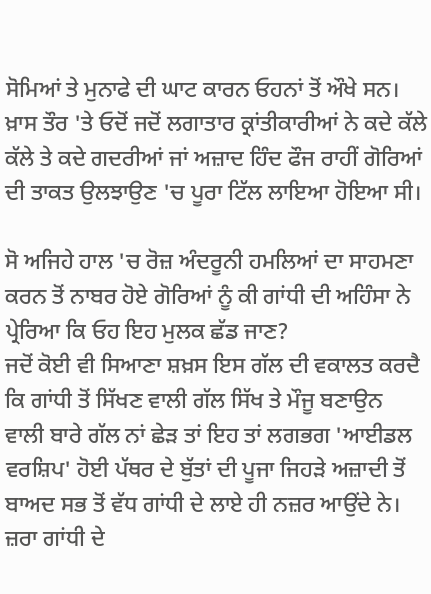ਸੋਮਿਆਂ ਤੇ ਮੁਨਾਫੇ ਦੀ ਘਾਟ ਕਾਰਨ ਓਹਨਾਂ ਤੋਂ ਔਖੇ ਸਨ। ਖ਼ਾਸ ਤੌਰ 'ਤੇ ਓਦੋਂ ਜਦੋਂ ਲਗਾਤਾਰ ਕ੍ਰਾਂਤੀਕਾਰੀਆਂ ਨੇ ਕਦੇ ਕੱਲੇ ਕੱਲੇ ਤੇ ਕਦੇ ਗਦਰੀਆਂ ਜਾਂ ਅਜ਼ਾਦ ਹਿੰਦ ਫੌਜ ਰਾਹੀਂ ਗੋਰਿਆਂ ਦੀ ਤਾਕਤ ਉਲਝਾਉਣ 'ਚ ਪੂਰਾ ਟਿੱਲ ਲਾਇਆ ਹੋਇਆ ਸੀ।

ਸੋ ਅਜਿਹੇ ਹਾਲ 'ਚ ਰੋਜ਼ ਅੰਦਰੂਨੀ ਹਮਲਿਆਂ ਦਾ ਸਾਹਮਣਾ ਕਰਨ ਤੋਂ ਨਾਬਰ ਹੋਏ ਗੋਰਿਆਂ ਨੂੰ ਕੀ ਗਾਂਧੀ ਦੀ ਅਹਿੰਸਾ ਨੇ ਪ੍ਰੇਰਿਆ ਕਿ ਓਹ ਇਹ ਮੁਲਕ ਛੱਡ ਜਾਣ?
ਜਦੋਂ ਕੋਈ ਵੀ ਸਿਆਣਾ ਸ਼ਖ਼ਸ ਇਸ ਗੱਲ ਦੀ ਵਕਾਲਤ ਕਰਦੈ ਕਿ ਗਾਂਧੀ ਤੋਂ ਸਿੱਖਣ ਵਾਲੀ ਗੱਲ ਸਿੱਖ ਤੇ ਮੌਜੂ ਬਣਾਉਨ ਵਾਲੀ ਬਾਰੇ ਗੱਲ ਨਾਂ ਛੇੜ ਤਾਂ ਇਹ ਤਾਂ ਲਗਭਗ 'ਆਈਡਲ ਵਰਸ਼ਿਪ' ਹੋਈ ਪੱਥਰ ਦੇ ਬੁੱਤਾਂ ਦੀ ਪੂਜਾ ਜਿਹੜੇ ਅਜ਼ਾਦੀ ਤੋਂ ਬਾਅਦ ਸਭ ਤੋਂ ਵੱਧ ਗਾਂਧੀ ਦੇ ਲਾਏ ਹੀ ਨਜ਼ਰ ਆਉਂਦੇ ਨੇ। ਜ਼ਰਾ ਗਾਂਧੀ ਦੇ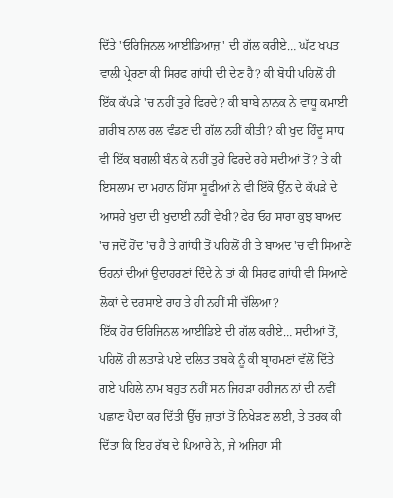ਦਿੱਤੇ 'ਓਰਿਜਿਨਲ ਆਈਡਿਆਜ਼' ਦੀ ਗੱਲ ਕਰੀਏ… ਘੱਟ ਖਪਤ ਵਾਲੀ ਪ੍ਰੇਰਣਾ ਕੀ ਸਿਰਫ ਗਾਂਧੀ ਦੀ ਦੇਣ ਹੈ? ਕੀ ਬੋਧੀ ਪਹਿਲੋਂ ਹੀ ਇੱਕ ਕੱਪੜੇ 'ਚ ਨਹੀਂ ਤੁਰੇ ਫਿਰਦੇ? ਕੀ ਬਾਬੇ ਨਾਨਕ ਨੇ ਵਾਧੂ ਕਮਾਈ ਗ਼ਰੀਬ ਨਾਲ ਰਲ ਵੰਡਣ ਦੀ ਗੱਲ ਨਹੀਂ ਕੀਤੀ? ਕੀ ਖੁਦ ਹਿੰਦੂ ਸਾਧ ਵੀ ਇੱਕ ਬਗਲੀ ਬੰਨ ਕੇ ਨਹੀਂ ਤੁਰੇ ਫਿਰਦੇ ਰਹੇ ਸਦੀਆਂ ਤੋਂ? ਤੇ ਕੀ ਇਸਲਾਮ ਦਾ ਮਹਾਨ ਹਿੱਸਾ ਸੂਫੀਆਂ ਨੇ ਵੀ ਇੱਕੋ ਉੱਨ ਦੇ ਕੱਪੜੇ ਦੇ ਆਸਰੇ ਖੁਦਾ ਦੀ ਖੁਦਾਈ ਨਹੀਂ ਵੇਖੀ? ਫੇਰ ਓਹ ਸਾਰਾ ਕੁਝ ਬਾਅਦ 'ਚ ਜਦੋਂ ਹੋਂਦ 'ਚ ਹੈ ਤੇ ਗਾਂਧੀ ਤੋਂ ਪਹਿਲੋਂ ਹੀ ਤੇ ਬਾਅਦ 'ਚ ਵੀ ਸਿਆਣੇ ਓਹਨਾਂ ਦੀਆਂ ਉਦਾਹਰਣਾਂ ਦਿੰਦੇ ਨੇ ਤਾਂ ਕੀ ਸਿਰਫ ਗਾਂਧੀ ਵੀ ਸਿਆਣੇ ਲੋਕਾਂ ਦੇ ਦਰਸਾਏ ਰਾਹ ਤੇ ਹੀ ਨਹੀਂ ਸੀ ਚੱਲਿਆ?
ਇੱਕ ਹੋਰ ਓਰਿਜਿਨਲ ਆਈਡਿਏ ਦੀ ਗੱਲ ਕਰੀਏ… ਸਦੀਆਂ ਤੋਂ, ਪਹਿਲੋਂ ਹੀ ਲਤਾੜੇ ਪਏ ਦਲਿਤ ਤਬਕੇ ਨੂੰ ਕੀ ਬ੍ਰਾਹਮਣਾਂ ਵੱਲੋਂ ਦਿੱਤੇ ਗਏ ਪਹਿਲੇ ਨਾਮ ਬਹੁਤ ਨਹੀਂ ਸਨ ਜਿਹੜਾ ਹਰੀਜਨ ਨਾਂ ਦੀ ਨਵੀਂ ਪਛਾਣ ਪੈਦਾ ਕਰ ਦਿੱਤੀ ਉੱਚ ਜ਼ਾਤਾਂ ਤੋਂ ਨਿਖੇੜਣ ਲਈ, ਤੇ ਤਰਕ ਕੀ ਦਿੱਤਾ ਕਿ ਇਹ ਰੱਬ ਦੇ ਪਿਆਰੇ ਨੇ, ਜੇ ਅਜਿਹਾ ਸੀ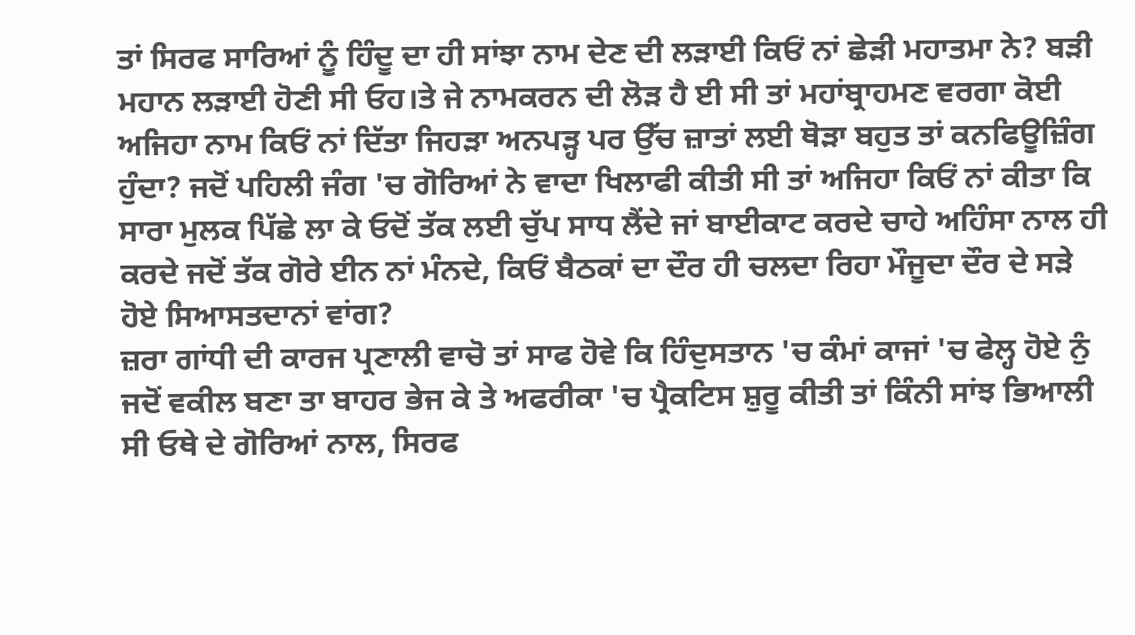ਤਾਂ ਸਿਰਫ ਸਾਰਿਆਂ ਨੂੰ ਹਿੰਦੂ ਦਾ ਹੀ ਸਾਂਝਾ ਨਾਮ ਦੇਣ ਦੀ ਲੜਾਈ ਕਿਓਂ ਨਾਂ ਛੇੜੀ ਮਹਾਤਮਾ ਨੇ? ਬੜੀ ਮਹਾਨ ਲੜਾਈ ਹੋਣੀ ਸੀ ਓਹ।ਤੇ ਜੇ ਨਾਮਕਰਨ ਦੀ ਲੋੜ ਹੈ ਈ ਸੀ ਤਾਂ ਮਹਾਂਬ੍ਰਾਹਮਣ ਵਰਗਾ ਕੋਈ ਅਜਿਹਾ ਨਾਮ ਕਿਓਂ ਨਾਂ ਦਿੱਤਾ ਜਿਹੜਾ ਅਨਪੜ੍ਹ ਪਰ ਉੱਚ ਜ਼ਾਤਾਂ ਲਈ ਥੋੜਾ ਬਹੁਤ ਤਾਂ ਕਨਫਿਊਜ਼ਿੰਗ ਹੁੰਦਾ? ਜਦੋਂ ਪਹਿਲੀ ਜੰਗ 'ਚ ਗੋਰਿਆਂ ਨੇ ਵਾਦਾ ਖਿਲਾਫੀ ਕੀਤੀ ਸੀ ਤਾਂ ਅਜਿਹਾ ਕਿਓਂ ਨਾਂ ਕੀਤਾ ਕਿ ਸਾਰਾ ਮੁਲਕ ਪਿੱਛੇ ਲਾ ਕੇ ਓਦੋਂ ਤੱਕ ਲਈ ਚੁੱਪ ਸਾਧ ਲੈਂਦੇ ਜਾਂ ਬਾਈਕਾਟ ਕਰਦੇ ਚਾਹੇ ਅਹਿੰਸਾ ਨਾਲ ਹੀ ਕਰਦੇ ਜਦੋਂ ਤੱਕ ਗੋਰੇ ਈਨ ਨਾਂ ਮੰਨਦੇ, ਕਿਓਂ ਬੈਠਕਾਂ ਦਾ ਦੌਰ ਹੀ ਚਲਦਾ ਰਿਹਾ ਮੌਜੂਦਾ ਦੌਰ ਦੇ ਸੜੇ ਹੋਏ ਸਿਆਸਤਦਾਨਾਂ ਵਾਂਗ?
ਜ਼ਰਾ ਗਾਂਧੀ ਦੀ ਕਾਰਜ ਪ੍ਰਣਾਲੀ ਵਾਚੋ ਤਾਂ ਸਾਫ ਹੋਵੇ ਕਿ ਹਿੰਦੁਸਤਾਨ 'ਚ ਕੰਮਾਂ ਕਾਜਾਂ 'ਚ ਫੇਲ੍ਹ ਹੋਏ ਨੁੰ ਜਦੋਂ ਵਕੀਲ ਬਣਾ ਤਾ ਬਾਹਰ ਭੇਜ ਕੇ ਤੇ ਅਫਰੀਕਾ 'ਚ ਪ੍ਰੈਕਟਿਸ ਸ਼ੁਰੂ ਕੀਤੀ ਤਾਂ ਕਿੰਨੀ ਸਾਂਝ ਭਿਆਲੀ ਸੀ ਓਥੇ ਦੇ ਗੋਰਿਆਂ ਨਾਲ, ਸਿਰਫ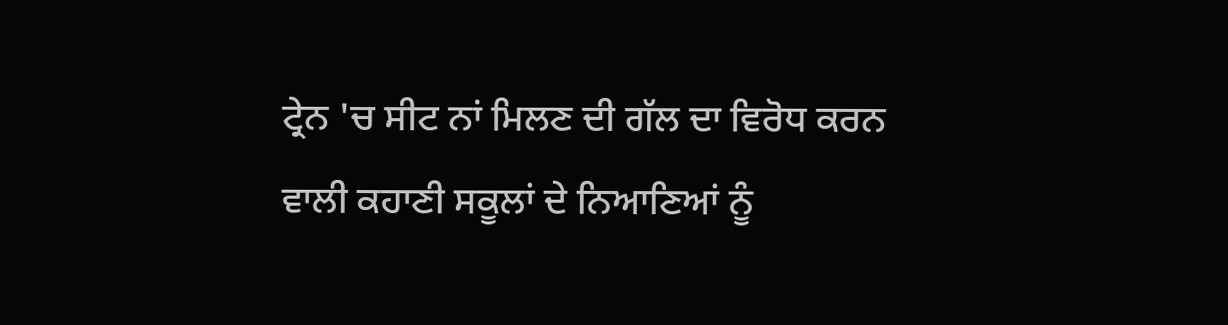ਟ੍ਰੇਨ 'ਚ ਸੀਟ ਨਾਂ ਮਿਲਣ ਦੀ ਗੱਲ ਦਾ ਵਿਰੋਧ ਕਰਨ ਵਾਲੀ ਕਹਾਣੀ ਸਕੂਲਾਂ ਦੇ ਨਿਆਣਿਆਂ ਨੂੰ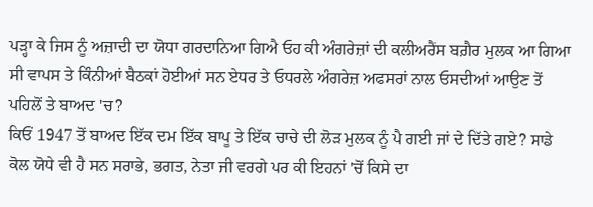ਪੜ੍ਹਾ ਕੇ ਜਿਸ ਨੂੰ ਅਜ਼ਾਦੀ ਦਾ ਯੋਧਾ ਗਰਦਾਨਿਆ ਗਿਐ ਓਹ ਕੀ ਅੰਗਰੇਜ਼ਾਂ ਦੀ ਕਲੀਅਰੈਂਸ ਬਗ਼ੈਰ ਮੁਲਕ ਆ ਗਿਆ ਸੀ ਵਾਪਸ ਤੇ ਕਿੰਨੀਆਂ ਬੈਠਕਾਂ ਹੋਈਆਂ ਸਨ ਏਧਰ ਤੇ ਓਧਰਲੇ ਅੰਗਰੇਜ਼ ਅਫਸਰਾਂ ਨਾਲ ਓਸਦੀਆਂ ਆਉਣ ਤੋਂ ਪਹਿਲੋਂ ਤੇ ਬਾਅਦ 'ਚ?
ਕਿਓਂ 1947 ਤੋਂ ਬਾਅਦ ਇੱਕ ਦਮ ਇੱਕ ਬਾਪੂ ਤੇ ਇੱਕ ਚਾਚੇ ਦੀ ਲੋੜ ਮੁਲਕ ਨੂੰ ਪੈ ਗਈ ਜਾਂ ਦੇ ਦਿੱਤੇ ਗਏ? ਸਾਡੇ ਕੋਲ ਯੋਧੇ ਵੀ ਹੈ ਸਨ ਸਰਾਭੇ, ਭਗਤ, ਨੇਤਾ ਜੀ ਵਰਗੇ ਪਰ ਕੀ ਇਹਨਾਂ 'ਚੋਂ ਕਿਸੇ ਦਾ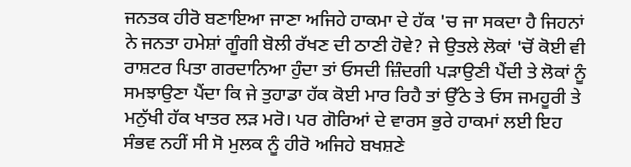ਜਨਤਕ ਹੀਰੋ ਬਣਾਇਆ ਜਾਣਾ ਅਜਿਹੇ ਹਾਕਮਾ ਦੇ ਹੱਕ 'ਚ ਜਾ ਸਕਦਾ ਹੈ ਜਿਹਨਾਂ ਨੇ ਜਨਤਾ ਹਮੇਸ਼ਾਂ ਗੂੰਗੀ ਬੋਲੀ ਰੱਖਣ ਦੀ ਠਾਣੀ ਹੋਵੇ? ਜੇ ਉਤਲੇ ਲੋਕਾਂ 'ਚੋਂ ਕੋਈ ਵੀ ਰਾਸ਼ਟਰ ਪਿਤਾ ਗਰਦਾਨਿਆ ਹੁੰਦਾ ਤਾਂ ਓਸਦੀ ਜ਼ਿੰਦਗੀ ਪੜਾਉਣੀ ਪੈਂਦੀ ਤੇ ਲੋਕਾਂ ਨੂੰ ਸਮਝਾਉਣਾ ਪੈਂਦਾ ਕਿ ਜੇ ਤੁਹਾਡਾ ਹੱਕ ਕੋਈ ਮਾਰ ਰਿਹੈ ਤਾਂ ਉੱਠੇ ਤੇ ਓਸ ਜਮਹੂਰੀ ਤੇ ਮਨੁੱਖੀ ਹੱਕ ਖਾਤਰ ਲੜ ਮਰੋ। ਪਰ ਗੋਰਿਆਂ ਦੇ ਵਾਰਸ ਭੁਰੇ ਹਾਕਮਾਂ ਲਈ ਇਹ ਸੰਭਵ ਨਹੀਂ ਸੀ ਸੋ ਮੁਲਕ ਨੂੰ ਹੀਰੋ ਅਜਿਹੇ ਬਖਸ਼ਣੇ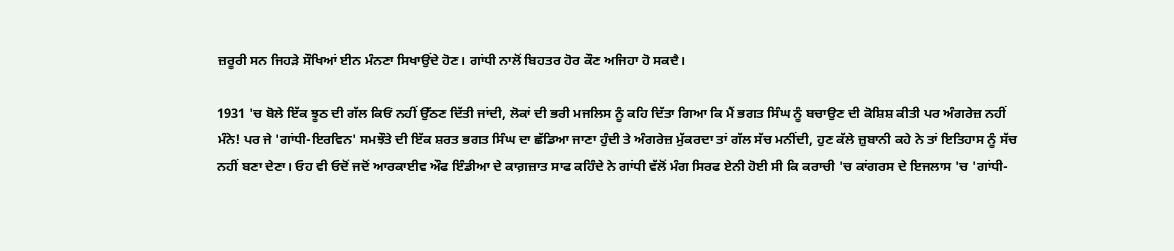ਜ਼ਰੂਰੀ ਸਨ ਜਿਹੜੇ ਸੌਖਿਆਂ ਈਨ ਮੰਨਣਾ ਸਿਖਾਉਂਦੇ ਹੋਣ। ਗਾਂਧੀ ਨਾਲੋਂ ਬਿਹਤਰ ਹੋਰ ਕੌਣ ਅਜਿਹਾ ਹੋ ਸਕਦੈ।

1931 'ਚ ਬੋਲੇ ਇੱਕ ਝੂਠ ਦੀ ਗੱਲ ਕਿਓਂ ਨਹੀਂ ਉੱਠਣ ਦਿੱਤੀ ਜਾਂਦੀ, ਲੋਕਾਂ ਦੀ ਭਰੀ ਮਜਲਿਸ ਨੂੰ ਕਹਿ ਦਿੱਤਾ ਗਿਆ ਕਿ ਮੈਂ ਭਗਤ ਸਿੰਘ ਨੂੰ ਬਚਾਉਣ ਦੀ ਕੋਸ਼ਿਸ਼ ਕੀਤੀ ਪਰ ਅੰਗਰੇਜ਼ ਨਹੀਂ ਮੰਨੇ! ਪਰ ਜੇ 'ਗਾਂਧੀ-ਇਰਵਿਨ' ਸਮਝੌਤੇ ਦੀ ਇੱਕ ਸ਼ਰਤ ਭਗਤ ਸਿੰਘ ਦਾ ਛੱਡਿਆ ਜਾਣਾ ਹੁੰਦੀ ਤੇ ਅੰਗਰੇਜ਼ ਮੁੱਕਰਦਾ ਤਾਂ ਗੱਲ ਸੱਚ ਮਨੀਂਦੀ, ਹੁਣ ਕੱਲੇ ਜ਼ੁਬਾਨੀ ਕਹੇ ਨੇ ਤਾਂ ਇਤਿਹਾਸ ਨੂੰ ਸੱਚ ਨਹੀਂ ਬਣਾ ਦੇਣਾ। ਓਹ ਵੀ ਓਦੋਂ ਜਦੋਂ ਆਰਕਾਈਵ ਔਫ ਇੰਡੀਆ ਦੇ ਕਾਗ਼ਜ਼ਾਤ ਸਾਫ ਕਹਿੰਦੇ ਨੇ ਗਾਂਧੀ ਵੱਲੋਂ ਮੰਗ ਸਿਰਫ ਏਨੀ ਹੋਈ ਸੀ ਕਿ ਕਰਾਚੀ 'ਚ ਕਾਂਗਰਸ ਦੇ ਇਜਲਾਸ 'ਚ 'ਗਾਂਧੀ-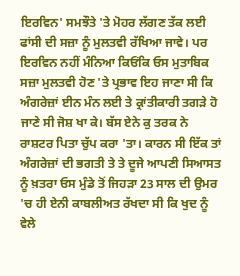ਇਰਵਿਨ' ਸਮਝੌਤੇ 'ਤੇ ਮੋਹਰ ਲੱਗਣ ਤੱਕ ਲਈ ਫਾਂਸੀ ਦੀ ਸਜ਼ਾ ਨੂੰ ਮੁਲਤਵੀ ਰੱਖਿਆ ਜਾਵੇ। ਪਰ ਇਰਵਿਨ ਨਹੀਂ ਮੰਨਿਆ ਕਿਓਂਕਿ ਓਸ ਮੁਤਾਬਿਕ ਸਜ਼ਾ ਮੁਲਤਵੀ ਹੋਣ 'ਤੇ ਪ੍ਰਭਾਵ ਇਹ ਜਾਣਾ ਸੀ ਕਿ ਅੰਗਰੇਜ਼ਾਂ ਈਨ ਮੰਨ ਲਈ ਤੇ ਕ੍ਰਾਂਤੀਕਾਰੀ ਤਗੜੇ ਹੋ ਜਾਣੇ ਸੀ ਜੋਸ਼ ਖਾ ਕੇ। ਬੱਸ ਏਨੇ ਕੁ ਤਰਕ ਨੇ ਰਾਸ਼ਟਰ ਪਿਤਾ ਚੁੱਪ ਕਰਾ 'ਤਾ। ਕਾਰਨ ਸੀ ਇੱਕ ਤਾਂ ਅੰਗਰੇਜ਼ਾਂ ਦੀ ਭਗਤੀ ਤੇ ਤੇ ਦੂਜੇ ਆਪਣੀ ਸਿਆਸਤ ਨੂੰ ਖ਼ਤਰਾ ਓਸ ਮੁੰਡੇ ਤੋਂ ਜਿਹੜਾ 23 ਸਾਲ ਦੀ ਉਮਰ 'ਚ ਹੀ ਏਨੀ ਕਾਬਲੀਅਤ ਰੱਖਦਾ ਸੀ ਕਿ ਖੁਦ ਨੂੰ ਵੇਲੇ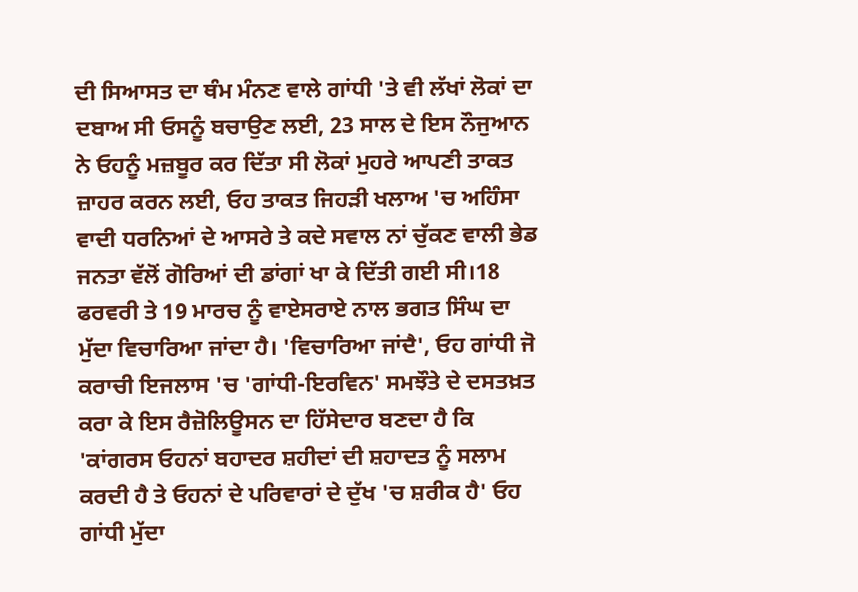ਦੀ ਸਿਆਸਤ ਦਾ ਥੰਮ ਮੰਨਣ ਵਾਲੇ ਗਾਂਧੀ 'ਤੇ ਵੀ ਲੱਖਾਂ ਲੋਕਾਂ ਦਾ ਦਬਾਅ ਸੀ ਓਸਨੂੰ ਬਚਾਉਣ ਲਈ, 23 ਸਾਲ ਦੇ ਇਸ ਨੌਜੁਆਨ ਨੇ ਓਹਨੂੰ ਮਜ਼ਬੂਰ ਕਰ ਦਿੱਤਾ ਸੀ ਲੋਕਾਂ ਮੁਹਰੇ ਆਪਣੀ ਤਾਕਤ ਜ਼ਾਹਰ ਕਰਨ ਲਈ, ਓਹ ਤਾਕਤ ਜਿਹੜੀ ਖਲਾਅ 'ਚ ਅਹਿੰਸਾ ਵਾਦੀ ਧਰਨਿਆਂ ਦੇ ਆਸਰੇ ਤੇ ਕਦੇ ਸਵਾਲ ਨਾਂ ਚੁੱਕਣ ਵਾਲੀ ਭੇਡ ਜਨਤਾ ਵੱਲੋਂ ਗੋਰਿਆਂ ਦੀ ਡਾਂਗਾਂ ਖਾ ਕੇ ਦਿੱਤੀ ਗਈ ਸੀ।18 ਫਰਵਰੀ ਤੇ 19 ਮਾਰਚ ਨੂੰ ਵਾਏਸਰਾਏ ਨਾਲ ਭਗਤ ਸਿੰਘ ਦਾ ਮੁੱਦਾ ਵਿਚਾਰਿਆ ਜਾਂਦਾ ਹੈ। 'ਵਿਚਾਰਿਆ ਜਾਂਦੈ', ਓਹ ਗਾਂਧੀ ਜੋ ਕਰਾਚੀ ਇਜਲਾਸ 'ਚ 'ਗਾਂਧੀ-ਇਰਵਿਨ' ਸਮਝੌਤੇ ਦੇ ਦਸਤਖ਼ਤ ਕਰਾ ਕੇ ਇਸ ਰੈਜ਼ੋਲਿਊਸਨ ਦਾ ਹਿੱਸੇਦਾਰ ਬਣਦਾ ਹੈ ਕਿ 'ਕਾਂਗਰਸ ਓਹਨਾਂ ਬਹਾਦਰ ਸ਼ਹੀਦਾਂ ਦੀ ਸ਼ਹਾਦਤ ਨੂੰ ਸਲਾਮ ਕਰਦੀ ਹੈ ਤੇ ਓਹਨਾਂ ਦੇ ਪਰਿਵਾਰਾਂ ਦੇ ਦੁੱਖ 'ਚ ਸ਼ਰੀਕ ਹੈ' ਓਹ ਗਾਂਧੀ ਮੁੱਦਾ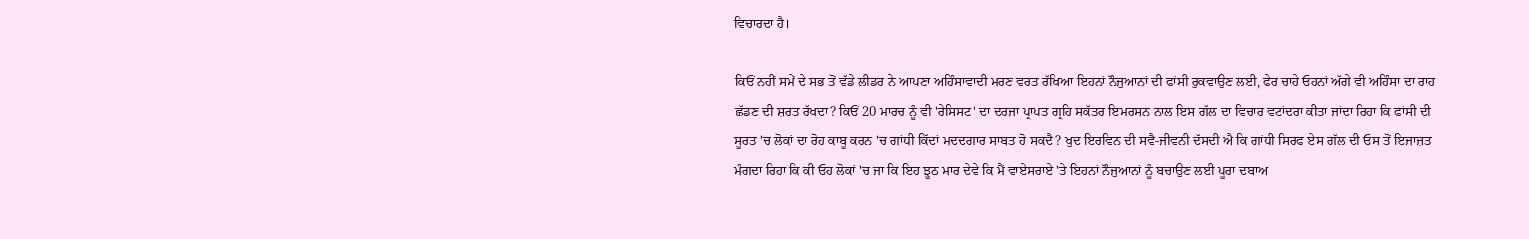ਵਿਚਾਰਦਾ ਹੈ।

ਕਿਓਂ ਨਹੀਂ ਸਮੇਂ ਦੇ ਸਭ ਤੋਂ ਵੱਡੇ ਲੀਡਰ ਨੇ ਆਪਣਾ ਅਹਿੰਸਾਵਾਦੀ ਮਰਣ ਵਰਤ ਰੱਖਿਆ ਇਹਨਾਂ ਨੌਜੁਆਨਾਂ ਦੀ ਫਾਂਸੀ ਰੁਕਵਾਉਣ ਲਈ, ਫੇਰ ਚਾਹੇ ਓਹਨਾਂ ਅੱਗੇ ਵੀ ਅਹਿੰਸਾ ਦਾ ਰਾਹ ਛੱਡਣ ਦੀ ਸ਼ਰਤ ਰੱਖਦਾ? ਕਿਓਂ 20 ਮਾਰਚ ਨੂੰ ਵੀ 'ਰੇਸਿਸਟ' ਦਾ ਦਰਜਾ ਪ੍ਰਾਪਤ ਗ੍ਰਹਿ ਸਕੱਤਰ ਇਮਰਸਨ ਨਾਲ ਇਸ ਗੱਲ ਦਾ ਵਿਚਾਰ ਵਟਾਂਦਰਾ ਕੀਤਾ ਜਾਂਦਾ ਰਿਹਾ ਕਿ ਫਾਂਸੀ ਦੀ ਸੂਰਤ 'ਚ ਲੋਕਾਂ ਦਾ ਰੋਹ ਕਾਬੂ ਕਰਨ 'ਚ ਗਾਂਧੀ ਕਿੱਦਾਂ ਮਦਦਗਾਰ ਸਾਬਤ ਹੋ ਸਕਦੈ? ਖੁਦ ਇਰਵਿਨ ਦੀ ਸਵੈ-ਜੀਵਨੀ ਦੱਸਦੀ ਐ ਕਿ ਗਾਂਧੀ ਸਿਰਫ ਏਸ ਗੱਲ ਦੀ ਓਸ ਤੋਂ ਇਜਾਜ਼ਤ ਮੰਗਦਾ ਰਿਹਾ ਕਿ ਕੀ ਓਹ ਲੋਕਾਂ 'ਚ ਜਾ ਕਿ ਇਹ ਝੂਠ ਮਾਰ ਦੇਵੇ ਕਿ ਮੈਂ ਵਾਏਸਰਾਏ 'ਤੇ ਇਹਨਾਂ ਨੌਜੁਆਨਾਂ ਨੂੰ ਬਚਾਉਣ ਲਈ ਪੂਰਾ ਦਬਾਅ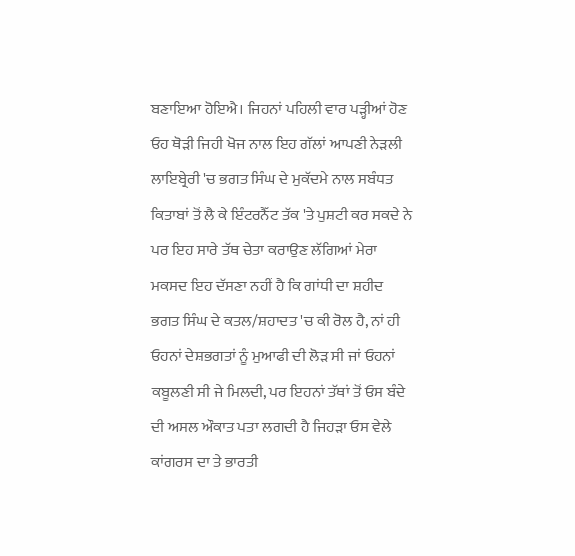ਬਣਾਇਆ ਹੋਇਐ। ਜਿਹਨਾਂ ਪਹਿਲੀ ਵਾਰ ਪੜ੍ਹੀਆਂ ਹੋਣ ਓਹ ਥੋੜੀ ਜਿਹੀ ਖੋਜ ਨਾਲ ਇਹ ਗੱਲਾਂ ਆਪਣੀ ਨੇੜਲੀ ਲਾਇਬ੍ਰੇਰੀ 'ਚ ਭਗਤ ਸਿੰਘ ਦੇ ਮੁਕੱਦਮੇ ਨਾਲ ਸਬੰਧਤ ਕਿਤਾਬਾਂ ਤੋਂ ਲੈ ਕੇ ਇੰਟਰਨੈੱਟ ਤੱਕ 'ਤੇ ਪੁਸ਼ਟੀ ਕਰ ਸਕਦੇ ਨੇ ਪਰ ਇਹ ਸਾਰੇ ਤੱਥ ਚੇਤਾ ਕਰਾਉਣ ਲੱਗਿਆਂ ਮੇਰਾ ਮਕਸਦ ਇਹ ਦੱਸਣਾ ਨਹੀਂ ਹੈ ਕਿ ਗਾਂਧੀ ਦਾ ਸ਼ਹੀਦ ਭਗਤ ਸਿੰਘ ਦੇ ਕਤਲ/ਸ਼ਹਾਦਤ 'ਚ ਕੀ ਰੋਲ ਹੈ, ਨਾਂ ਹੀ ਓਹਨਾਂ ਦੇਸ਼ਭਗਤਾਂ ਨੂੰ ਮੁਆਫੀ ਦੀ ਲੋੜ ਸੀ ਜਾਂ ਓਹਨਾਂ ਕਬੂਲਣੀ ਸੀ ਜੇ ਮਿਲਦੀ, ਪਰ ਇਹਨਾਂ ਤੱਥਾਂ ਤੋਂ ਓਸ ਬੰਦੇ ਦੀ ਅਸਲ ਔਕਾਤ ਪਤਾ ਲਗਦੀ ਹੈ ਜਿਹੜਾ ਓਸ ਵੇਲੇ ਕਾਂਗਰਸ ਦਾ ਤੇ ਭਾਰਤੀ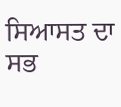ਸਿਆਸਤ ਦਾ ਸਭ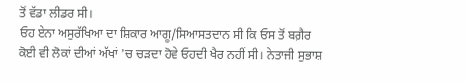ਤੋਂ ਵੱਡਾ ਲੀਡਰ ਸੀ।
ਓਹ ਏਨਾ ਅਸੁਰੱਖਿਆ ਦਾ ਸ਼ਿਕਾਰ ਆਗੂ/ਸਿਆਸਤਦਾਨ ਸੀ ਕਿ ਓਸ ਤੋਂ ਬਗ਼ੈਰ ਕੋਈ ਵੀ ਲੋਕਾਂ ਦੀਆਂ ਅੱਖਾਂ 'ਚ ਚੜਦਾ ਹੋਵੇ ਓਹਦੀ ਖੈਰ ਨਹੀਂ ਸੀ। ਨੇਤਾਜੀ ਸੁਭਾਸ਼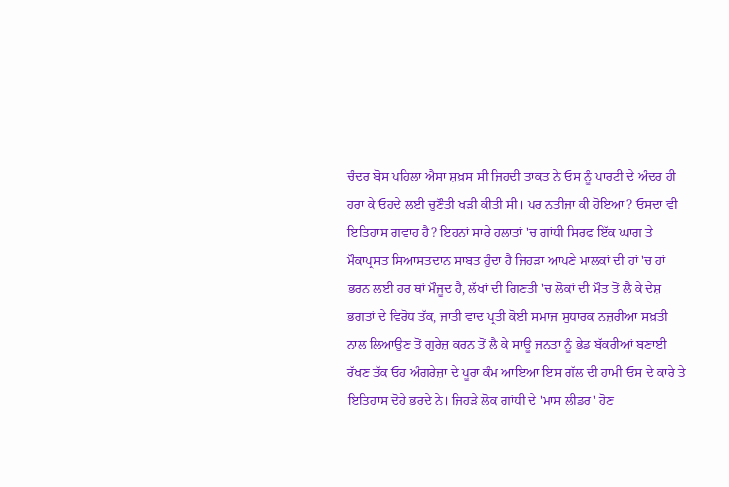ਚੰਦਰ ਬੋਸ ਪਹਿਲਾ ਐਸਾ ਸ਼ਖ਼ਸ ਸੀ ਜਿਹਦੀ ਤਾਕਤ ਨੇ ਓਸ ਨੂੰ ਪਾਰਟੀ ਦੇ ਅੰਦਰ ਹੀ ਹਰਾ ਕੇ ਓਹਦੇ ਲਈ ਚੁਣੌਤੀ ਖੜੀ ਕੀਤੀ ਸੀ। ਪਰ ਨਤੀਜਾ ਕੀ ਹੋਇਆ? ਓਸਦਾ ਵੀ ਇਤਿਹਾਸ ਗਵਾਹ ਹੈ? ਇਹਨਾਂ ਸਾਰੇ ਹਲਾਤਾਂ 'ਚ ਗਾਂਧੀ ਸਿਰਫ ਇੱਕ ਘਾਗ ਤੇ ਮੌਕਾਪ੍ਰਸਤ ਸਿਆਸਤਦਾਨ ਸਾਬਤ ਹੁੰਦਾ ਹੈ ਜਿਹੜਾ ਆਪਣੇ ਮਾਲਕਾਂ ਦੀ ਹਾਂ 'ਚ ਹਾਂ ਭਰਨ ਲਈ ਹਰ ਥਾਂ ਮੌਜੂਦ ਹੈ, ਲੱਖਾਂ ਦੀ ਗਿਣਤੀ 'ਚ ਲੋਕਾਂ ਦੀ ਮੌਤ ਤੋਂ ਲੈ ਕੇ ਦੇਸ਼ ਭਗਤਾਂ ਦੇ ਵਿਰੋਧ ਤੱਕ, ਜਾਤੀ ਵਾਦ ਪ੍ਰਤੀ ਕੋਈ ਸਮਾਜ ਸੁਧਾਰਕ ਨਜ਼ਰੀਆ ਸਖ਼ਤੀ ਨਾਲ ਲਿਆਉਣ ਤੋਂ ਗੁਰੇਜ਼ ਕਰਨ ਤੋਂ ਲੈ ਕੇ ਸਾਊ ਜਨਤਾ ਨੂੰ ਭੇਡ ਬੱਕਰੀਆਂ ਬਣਾਈ ਰੱਖਣ ਤੱਕ ਓਹ ਅੰਗਰੇਜ਼ਾ ਦੇ ਪੂਰਾ ਕੰਮ ਆਇਆ ਇਸ ਗੱਲ ਦੀ ਹਾਮੀ ਓਸ ਦੇ ਕਾਰੇ ਤੇ ਇਤਿਹਾਸ ਦੋਹੇ ਭਰਦੇ ਨੇ। ਜਿਹੜੇ ਲੋਕ ਗਾਂਧੀ ਦੇ 'ਮਾਸ ਲੀਡਰ' ਹੋਣ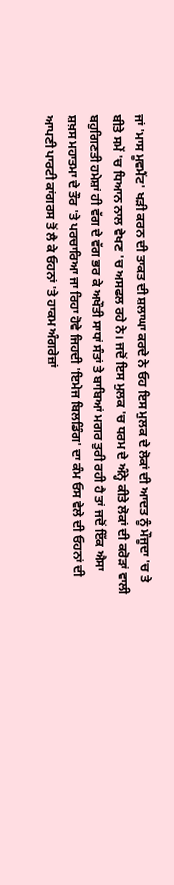ਜਾਂ 'ਮਾਸ ਮੂਵਮੈਂਟ' ਖੜੀ ਕਰਨ ਦੀ ਤਾਕਤ ਦੀ ਸ਼ਲਾਘਾ ਕਰਦੇ ਨੇ ਓਹ ਇਸ ਮੁਲਕ ਦੇ ਲੋਕਾਂ ਦੀ ਆਦਤ ਨੂੰ ਮੌਜੂਦਾ 'ਚ ਤੇ ਬੀਤੇ ਸਮੇਂ 'ਚ ਧਿਆਨ ਨਾਲ ਵੇਖਣ 'ਚ ਅਸਫਲ ਰਹੇ ਨੇ। ਜਦੋਂ ਇਸ ਮੁਲਕ 'ਚ ਧਰਮ ਦੇ ਅੰਨ੍ਹੇ ਕੀਤੇ ਲੋਕਾਂ ਦੀ ਕਰੋੜਾਂ ਵਾਲੀ ਬਹੁਗਿਣਤੀ ਹਮੇਸ਼ਾਂ ਹੀ ਵੱਗ ਦੇ ਵੱਗ ਭਰ ਕੇ ਅਖੌਤੀ ਸਾਧਾਂ ਸੰਤਾਂ ਤੇ ਬਾਬਿਆਂ ਮਗਰ ਤੁਰੀ ਰਹੀ ਹੈ ਤਾਂ ਜਦੋਂ ਇੱਕ ਐਸਾ ਸ਼ਖ਼ਸ ਮਹਾਤਮਾ ਦੇ ਤੌਰ 'ਤੇ ਪਰਚਾਰਿਆ ਜਾ ਰਿਹਾ ਹੋਵੇ ਜਿਹਦੀ 'ਇਮੇਜ ਬਿਲਡਿੰਗ' ਦਾ ਕੰਮ ਓਸ ਵੇਲੇ ਦੀ ਓਹਨਾਂ ਦੀ ਆਪਣੀ ਪਾਰਟੀ ਕਾਂਗਰਸ ਤੋਂ ਲੈ ਕੇ ਓਹਨਾਂ 'ਤੇ ਹਾਕਮ ਅੰਗਰੇਜ਼ਾਂ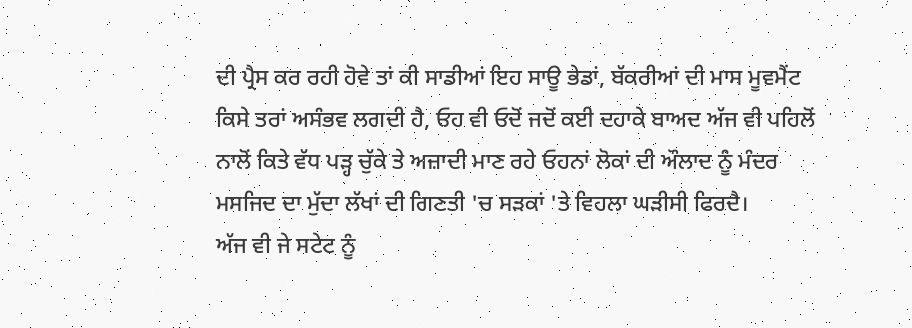ਦੀ ਪ੍ਰੈਸ ਕਰ ਰਹੀ ਹੋਵੇ ਤਾਂ ਕੀ ਸਾਡੀਆਂ ਇਹ ਸਾਊ ਭੇਡਾਂ, ਬੱਕਰੀਆਂ ਦੀ ਮਾਸ ਮੂਵਮੈਂਟ ਕਿਸੇ ਤਰਾਂ ਅਸੰਭਵ ਲਗਦੀ ਹੈ, ਓਹ ਵੀ ਓਦੋਂ ਜਦੋਂ ਕਈ ਦਹਾਕੇ ਬਾਅਦ ਅੱਜ ਵੀ ਪਹਿਲੋਂ ਨਾਲੋਂ ਕਿਤੇ ਵੱਧ ਪੜ੍ਹ ਚੁੱਕੇ ਤੇ ਅਜ਼ਾਦੀ ਮਾਣ ਰਹੇ ਓਹਨਾਂ ਲੋਕਾਂ ਦੀ ਔਲਾਦ ਨੂੰ ਮੰਦਰ ਮਸਜਿਦ ਦਾ ਮੁੱਦਾ ਲੱਖਾਂ ਦੀ ਗਿਣਤੀ 'ਚ ਸੜਕਾਂ 'ਤੇ ਵਿਹਲਾ ਘੜੀਸੀ ਫਿਰਦੈ।
ਅੱਜ ਵੀ ਜੇ ਸਟੇਟ ਨੂੰ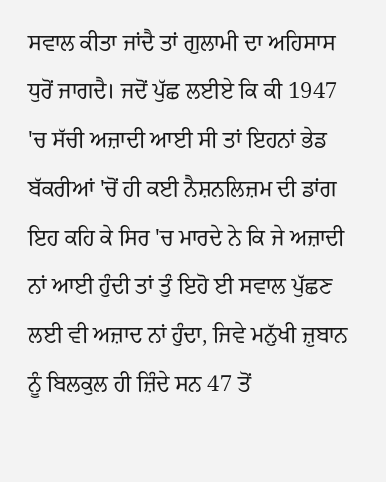ਸਵਾਲ ਕੀਤਾ ਜਾਂਦੈ ਤਾਂ ਗੁਲਾਮੀ ਦਾ ਅਹਿਸਾਸ ਧੁਰੋਂ ਜਾਗਦੈ। ਜਦੋਂ ਪੁੱਛ ਲਈਏ ਕਿ ਕੀ 1947 'ਚ ਸੱਚੀ ਅਜ਼ਾਦੀ ਆਈ ਸੀ ਤਾਂ ਇਹਨਾਂ ਭੇਡ ਬੱਕਰੀਆਂ 'ਚੋਂ ਹੀ ਕਈ ਨੈਸ਼ਨਲਿਜ਼ਮ ਦੀ ਡਾਂਗ ਇਹ ਕਹਿ ਕੇ ਸਿਰ 'ਚ ਮਾਰਦੇ ਨੇ ਕਿ ਜੇ ਅਜ਼ਾਦੀ ਨਾਂ ਆਈ ਹੁੰਦੀ ਤਾਂ ਤੁੰ ਇਹੋ ਈ ਸਵਾਲ ਪੁੱਛਣ ਲਈ ਵੀ ਅਜ਼ਾਦ ਨਾਂ ਹੁੰਦਾ, ਜਿਵੇ ਮਨੁੱਖੀ ਜ਼ੁਬਾਨ ਨੂੰ ਬਿਲਕੁਲ ਹੀ ਜ਼ਿੰਦੇ ਸਨ 47 ਤੋਂ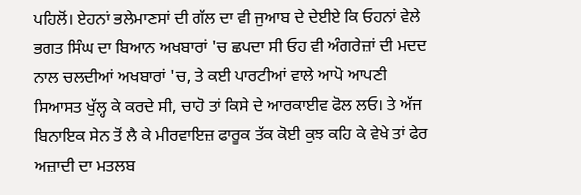ਪਹਿਲੋਂ। ਏਹਨਾਂ ਭਲੇਮਾਣਸਾਂ ਦੀ ਗੱਲ ਦਾ ਵੀ ਜੁਆਬ ਦੇ ਦੇਈਏ ਕਿ ਓਹਨਾਂ ਵੇਲੇ ਭਗਤ ਸਿੰਘ ਦਾ ਬਿਆਨ ਅਖਬਾਰਾਂ 'ਚ ਛਪਦਾ ਸੀ ਓਹ ਵੀ ਅੰਗਰੇਜ਼ਾਂ ਦੀ ਮਦਦ ਨਾਲ ਚਲਦੀਆਂ ਅਖਬਾਰਾਂ 'ਚ, ਤੇ ਕਈ ਪਾਰਟੀਆਂ ਵਾਲੇ ਆਪੋ ਆਪਣੀ ਸਿਆਸਤ ਖੁੱਲ੍ਹ ਕੇ ਕਰਦੇ ਸੀ, ਚਾਹੋ ਤਾਂ ਕਿਸੇ ਦੇ ਆਰਕਾਈਵ ਫੋਲ ਲਓ। ਤੇ ਅੱਜ ਬਿਨਾਇਕ ਸੇਨ ਤੋਂ ਲੈ ਕੇ ਮੀਰਵਾਇਜ਼ ਫਾਰੂਕ ਤੱਕ ਕੋਈ ਕੁਝ ਕਹਿ ਕੇ ਵੇਖੇ ਤਾਂ ਫੇਰ ਅਜ਼ਾਦੀ ਦਾ ਮਤਲਬ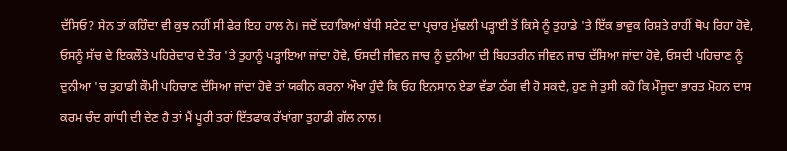ਦੱਸਿਓ? ਸੇਨ ਤਾਂ ਕਹਿੰਦਾ ਵੀ ਕੁਝ ਨਹੀਂ ਸੀ ਫੇਰ ਇਹ ਹਾਲ ਨੇ। ਜਦੋਂ ਦਹਾਕਿਆਂ ਬੱਧੀ ਸਟੇਟ ਦਾ ਪ੍ਰਚਾਰ ਮੁੱਢਲੀ ਪੜ੍ਹਾਈ ਤੋਂ ਕਿਸੇ ਨੂੰ ਤੁਹਾਡੇ 'ਤੇ ਇੱਕ ਭਾਵੁਕ ਰਿਸ਼ਤੇ ਰਾਹੀਂ ਥੋਪ ਰਿਹਾ ਹੋਵੇ, ਓਸਨੂੰ ਸੱਚ ਦੇ ਇਕਲੌਤੇ ਪਹਿਰੇਦਾਰ ਦੇ ਤੌਰ 'ਤੇ ਤੁਹਾਨੂੰ ਪੜ੍ਹਾਇਆ ਜਾਂਦਾ ਹੋਵੇ, ਓਸਦੀ ਜੀਵਨ ਜਾਚ ਨੂੰ ਦੁਨੀਆ ਦੀ ਬਿਹਤਰੀਨ ਜੀਵਨ ਜਾਚ ਦੱਸਿਆ ਜਾਂਦਾ ਹੋਵੇ, ਓਸਦੀ ਪਹਿਚਾਣ ਨੂੰ ਦੁਨੀਆ 'ਚ ਤੁਹਾਡੀ ਕੌਮੀ ਪਹਿਚਾਣ ਦੱਸਿਆ ਜਾਂਦਾ ਹੋਵੇ ਤਾਂ ਯਕੀਨ ਕਰਨਾ ਔਖਾ ਹੁੰਦੈ ਕਿ ਓਹ ਇਨਸਾਨ ਏਡਾ ਵੱਡਾ ਠੱਗ ਵੀ ਹੋ ਸਕਦੈ, ਹੁਣ ਜੇ ਤੁਸੀ ਕਹੋ ਕਿ ਮੌਜੂਦਾ ਭਾਰਤ ਮੋਹਨ ਦਾਸ ਕਰਮ ਚੰਦ ਗਾਂਧੀ ਦੀ ਦੇਣ ਹੈ ਤਾਂ ਮੈਂ ਪੂਰੀ ਤਰਾਂ ਇੱਤਫਾਕ ਰੱਖਾਂਗਾ ਤੁਹਾਡੀ ਗੱਲ ਨਾਲ।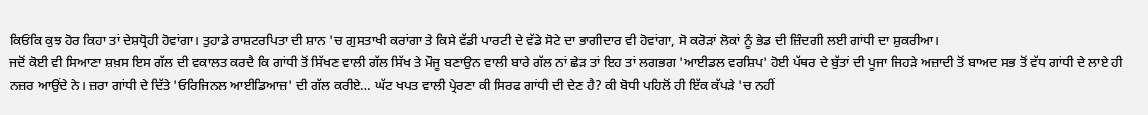ਕਿਓਂਕਿ ਕੁਝ ਹੋਰ ਕਿਹਾ ਤਾਂ ਦੇਸ਼ਧ੍ਰੋਹੀ ਹੋਵਾਂਗਾ। ਤੁਹਾਡੇ ਰਾਸ਼ਟਰਪਿਤਾ ਦੀ ਸ਼ਾਨ 'ਚ ਗੁਸਤਾਖੀ ਕਰਾਂਗਾ ਤੇ ਕਿਸੇ ਵੱਡੀ ਪਾਰਟੀ ਦੇ ਵੱਡੇ ਸੋਟੇ ਦਾ ਭਾਗੀਦਾਰ ਵੀ ਹੋਵਾਂਗਾ, ਸੋ ਕਰੋੜਾਂ ਲੋਕਾਂ ਨੂੰ ਭੇਡ ਦੀ ਜ਼ਿੰਦਗੀ ਲਈ ਗਾਂਧੀ ਦਾ ਸ਼ੁਕਰੀਆ।
ਜਦੋਂ ਕੋਈ ਵੀ ਸਿਆਣਾ ਸ਼ਖ਼ਸ ਇਸ ਗੱਲ ਦੀ ਵਕਾਲਤ ਕਰਦੈ ਕਿ ਗਾਂਧੀ ਤੋਂ ਸਿੱਖਣ ਵਾਲੀ ਗੱਲ ਸਿੱਖ ਤੇ ਮੌਜੂ ਬਣਾਉਨ ਵਾਲੀ ਬਾਰੇ ਗੱਲ ਨਾਂ ਛੇੜ ਤਾਂ ਇਹ ਤਾਂ ਲਗਭਗ 'ਆਈਡਲ ਵਰਸ਼ਿਪ' ਹੋਈ ਪੱਥਰ ਦੇ ਬੁੱਤਾਂ ਦੀ ਪੂਜਾ ਜਿਹੜੇ ਅਜ਼ਾਦੀ ਤੋਂ ਬਾਅਦ ਸਭ ਤੋਂ ਵੱਧ ਗਾਂਧੀ ਦੇ ਲਾਏ ਹੀ ਨਜ਼ਰ ਆਉਂਦੇ ਨੇ। ਜ਼ਰਾ ਗਾਂਧੀ ਦੇ ਦਿੱਤੇ 'ਓਰਿਜਿਨਲ ਆਈਡਿਆਜ਼' ਦੀ ਗੱਲ ਕਰੀਏ… ਘੱਟ ਖਪਤ ਵਾਲੀ ਪ੍ਰੇਰਣਾ ਕੀ ਸਿਰਫ ਗਾਂਧੀ ਦੀ ਦੇਣ ਹੈ? ਕੀ ਬੋਧੀ ਪਹਿਲੋਂ ਹੀ ਇੱਕ ਕੱਪੜੇ 'ਚ ਨਹੀਂ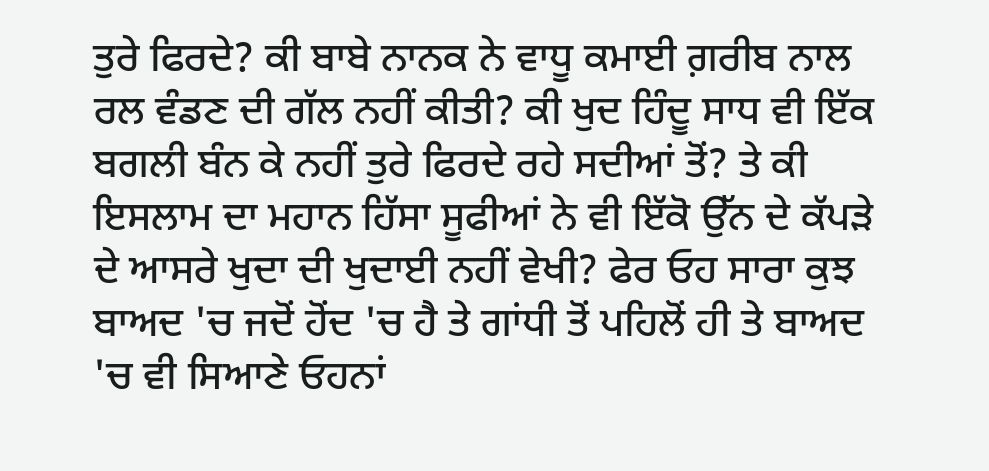ਤੁਰੇ ਫਿਰਦੇ? ਕੀ ਬਾਬੇ ਨਾਨਕ ਨੇ ਵਾਧੂ ਕਮਾਈ ਗ਼ਰੀਬ ਨਾਲ ਰਲ ਵੰਡਣ ਦੀ ਗੱਲ ਨਹੀਂ ਕੀਤੀ? ਕੀ ਖੁਦ ਹਿੰਦੂ ਸਾਧ ਵੀ ਇੱਕ ਬਗਲੀ ਬੰਨ ਕੇ ਨਹੀਂ ਤੁਰੇ ਫਿਰਦੇ ਰਹੇ ਸਦੀਆਂ ਤੋਂ? ਤੇ ਕੀ ਇਸਲਾਮ ਦਾ ਮਹਾਨ ਹਿੱਸਾ ਸੂਫੀਆਂ ਨੇ ਵੀ ਇੱਕੋ ਉੱਨ ਦੇ ਕੱਪੜੇ ਦੇ ਆਸਰੇ ਖੁਦਾ ਦੀ ਖੁਦਾਈ ਨਹੀਂ ਵੇਖੀ? ਫੇਰ ਓਹ ਸਾਰਾ ਕੁਝ ਬਾਅਦ 'ਚ ਜਦੋਂ ਹੋਂਦ 'ਚ ਹੈ ਤੇ ਗਾਂਧੀ ਤੋਂ ਪਹਿਲੋਂ ਹੀ ਤੇ ਬਾਅਦ 'ਚ ਵੀ ਸਿਆਣੇ ਓਹਨਾਂ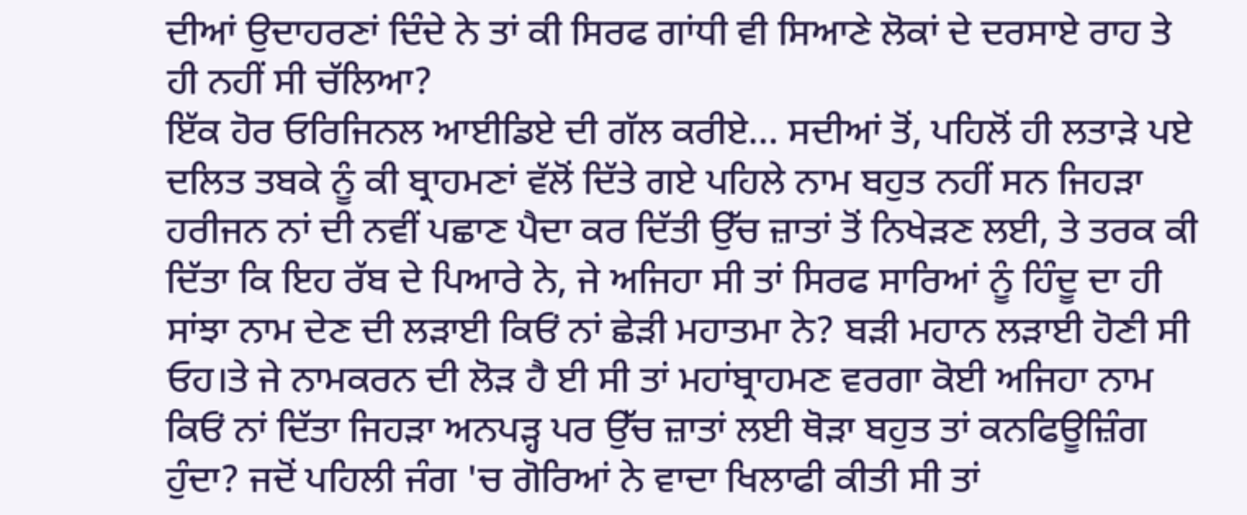ਦੀਆਂ ਉਦਾਹਰਣਾਂ ਦਿੰਦੇ ਨੇ ਤਾਂ ਕੀ ਸਿਰਫ ਗਾਂਧੀ ਵੀ ਸਿਆਣੇ ਲੋਕਾਂ ਦੇ ਦਰਸਾਏ ਰਾਹ ਤੇ ਹੀ ਨਹੀਂ ਸੀ ਚੱਲਿਆ?
ਇੱਕ ਹੋਰ ਓਰਿਜਿਨਲ ਆਈਡਿਏ ਦੀ ਗੱਲ ਕਰੀਏ… ਸਦੀਆਂ ਤੋਂ, ਪਹਿਲੋਂ ਹੀ ਲਤਾੜੇ ਪਏ ਦਲਿਤ ਤਬਕੇ ਨੂੰ ਕੀ ਬ੍ਰਾਹਮਣਾਂ ਵੱਲੋਂ ਦਿੱਤੇ ਗਏ ਪਹਿਲੇ ਨਾਮ ਬਹੁਤ ਨਹੀਂ ਸਨ ਜਿਹੜਾ ਹਰੀਜਨ ਨਾਂ ਦੀ ਨਵੀਂ ਪਛਾਣ ਪੈਦਾ ਕਰ ਦਿੱਤੀ ਉੱਚ ਜ਼ਾਤਾਂ ਤੋਂ ਨਿਖੇੜਣ ਲਈ, ਤੇ ਤਰਕ ਕੀ ਦਿੱਤਾ ਕਿ ਇਹ ਰੱਬ ਦੇ ਪਿਆਰੇ ਨੇ, ਜੇ ਅਜਿਹਾ ਸੀ ਤਾਂ ਸਿਰਫ ਸਾਰਿਆਂ ਨੂੰ ਹਿੰਦੂ ਦਾ ਹੀ ਸਾਂਝਾ ਨਾਮ ਦੇਣ ਦੀ ਲੜਾਈ ਕਿਓਂ ਨਾਂ ਛੇੜੀ ਮਹਾਤਮਾ ਨੇ? ਬੜੀ ਮਹਾਨ ਲੜਾਈ ਹੋਣੀ ਸੀ ਓਹ।ਤੇ ਜੇ ਨਾਮਕਰਨ ਦੀ ਲੋੜ ਹੈ ਈ ਸੀ ਤਾਂ ਮਹਾਂਬ੍ਰਾਹਮਣ ਵਰਗਾ ਕੋਈ ਅਜਿਹਾ ਨਾਮ ਕਿਓਂ ਨਾਂ ਦਿੱਤਾ ਜਿਹੜਾ ਅਨਪੜ੍ਹ ਪਰ ਉੱਚ ਜ਼ਾਤਾਂ ਲਈ ਥੋੜਾ ਬਹੁਤ ਤਾਂ ਕਨਫਿਊਜ਼ਿੰਗ ਹੁੰਦਾ? ਜਦੋਂ ਪਹਿਲੀ ਜੰਗ 'ਚ ਗੋਰਿਆਂ ਨੇ ਵਾਦਾ ਖਿਲਾਫੀ ਕੀਤੀ ਸੀ ਤਾਂ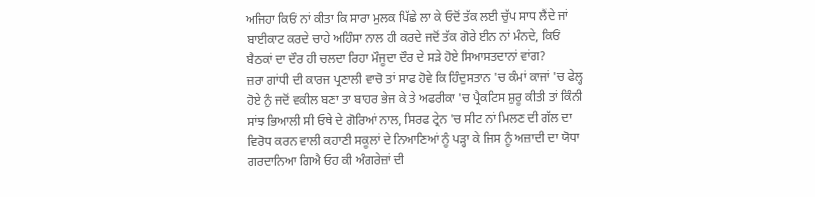ਅਜਿਹਾ ਕਿਓਂ ਨਾਂ ਕੀਤਾ ਕਿ ਸਾਰਾ ਮੁਲਕ ਪਿੱਛੇ ਲਾ ਕੇ ਓਦੋਂ ਤੱਕ ਲਈ ਚੁੱਪ ਸਾਧ ਲੈਂਦੇ ਜਾਂ ਬਾਈਕਾਟ ਕਰਦੇ ਚਾਹੇ ਅਹਿੰਸਾ ਨਾਲ ਹੀ ਕਰਦੇ ਜਦੋਂ ਤੱਕ ਗੋਰੇ ਈਨ ਨਾਂ ਮੰਨਦੇ, ਕਿਓਂ ਬੈਠਕਾਂ ਦਾ ਦੌਰ ਹੀ ਚਲਦਾ ਰਿਹਾ ਮੌਜੂਦਾ ਦੌਰ ਦੇ ਸੜੇ ਹੋਏ ਸਿਆਸਤਦਾਨਾਂ ਵਾਂਗ?
ਜ਼ਰਾ ਗਾਂਧੀ ਦੀ ਕਾਰਜ ਪ੍ਰਣਾਲੀ ਵਾਚੋ ਤਾਂ ਸਾਫ ਹੋਵੇ ਕਿ ਹਿੰਦੁਸਤਾਨ 'ਚ ਕੰਮਾਂ ਕਾਜਾਂ 'ਚ ਫੇਲ੍ਹ ਹੋਏ ਨੁੰ ਜਦੋਂ ਵਕੀਲ ਬਣਾ ਤਾ ਬਾਹਰ ਭੇਜ ਕੇ ਤੇ ਅਫਰੀਕਾ 'ਚ ਪ੍ਰੈਕਟਿਸ ਸ਼ੁਰੂ ਕੀਤੀ ਤਾਂ ਕਿੰਨੀ ਸਾਂਝ ਭਿਆਲੀ ਸੀ ਓਥੇ ਦੇ ਗੋਰਿਆਂ ਨਾਲ, ਸਿਰਫ ਟ੍ਰੇਨ 'ਚ ਸੀਟ ਨਾਂ ਮਿਲਣ ਦੀ ਗੱਲ ਦਾ ਵਿਰੋਧ ਕਰਨ ਵਾਲੀ ਕਹਾਣੀ ਸਕੂਲਾਂ ਦੇ ਨਿਆਣਿਆਂ ਨੂੰ ਪੜ੍ਹਾ ਕੇ ਜਿਸ ਨੂੰ ਅਜ਼ਾਦੀ ਦਾ ਯੋਧਾ ਗਰਦਾਨਿਆ ਗਿਐ ਓਹ ਕੀ ਅੰਗਰੇਜ਼ਾਂ ਦੀ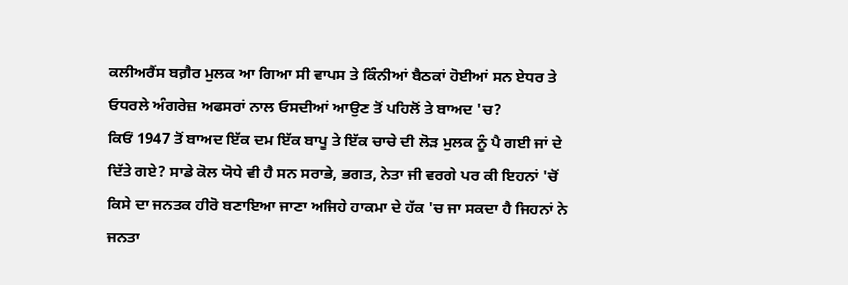ਕਲੀਅਰੈਂਸ ਬਗ਼ੈਰ ਮੁਲਕ ਆ ਗਿਆ ਸੀ ਵਾਪਸ ਤੇ ਕਿੰਨੀਆਂ ਬੈਠਕਾਂ ਹੋਈਆਂ ਸਨ ਏਧਰ ਤੇ ਓਧਰਲੇ ਅੰਗਰੇਜ਼ ਅਫਸਰਾਂ ਨਾਲ ਓਸਦੀਆਂ ਆਉਣ ਤੋਂ ਪਹਿਲੋਂ ਤੇ ਬਾਅਦ 'ਚ?
ਕਿਓਂ 1947 ਤੋਂ ਬਾਅਦ ਇੱਕ ਦਮ ਇੱਕ ਬਾਪੂ ਤੇ ਇੱਕ ਚਾਚੇ ਦੀ ਲੋੜ ਮੁਲਕ ਨੂੰ ਪੈ ਗਈ ਜਾਂ ਦੇ ਦਿੱਤੇ ਗਏ? ਸਾਡੇ ਕੋਲ ਯੋਧੇ ਵੀ ਹੈ ਸਨ ਸਰਾਭੇ, ਭਗਤ, ਨੇਤਾ ਜੀ ਵਰਗੇ ਪਰ ਕੀ ਇਹਨਾਂ 'ਚੋਂ ਕਿਸੇ ਦਾ ਜਨਤਕ ਹੀਰੋ ਬਣਾਇਆ ਜਾਣਾ ਅਜਿਹੇ ਹਾਕਮਾ ਦੇ ਹੱਕ 'ਚ ਜਾ ਸਕਦਾ ਹੈ ਜਿਹਨਾਂ ਨੇ ਜਨਤਾ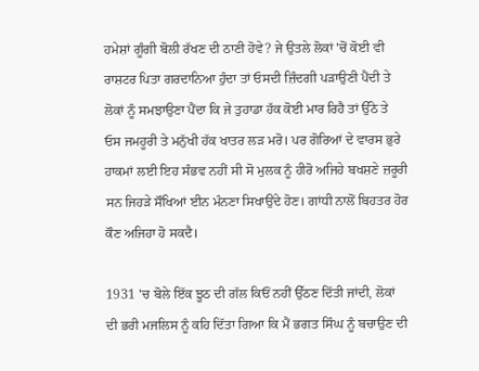ਹਮੇਸ਼ਾਂ ਗੂੰਗੀ ਬੋਲੀ ਰੱਖਣ ਦੀ ਠਾਣੀ ਹੋਵੇ? ਜੇ ਉਤਲੇ ਲੋਕਾਂ 'ਚੋਂ ਕੋਈ ਵੀ ਰਾਸ਼ਟਰ ਪਿਤਾ ਗਰਦਾਨਿਆ ਹੁੰਦਾ ਤਾਂ ਓਸਦੀ ਜ਼ਿੰਦਗੀ ਪੜਾਉਣੀ ਪੈਂਦੀ ਤੇ ਲੋਕਾਂ ਨੂੰ ਸਮਝਾਉਣਾ ਪੈਂਦਾ ਕਿ ਜੇ ਤੁਹਾਡਾ ਹੱਕ ਕੋਈ ਮਾਰ ਰਿਹੈ ਤਾਂ ਉੱਠੇ ਤੇ ਓਸ ਜਮਹੂਰੀ ਤੇ ਮਨੁੱਖੀ ਹੱਕ ਖਾਤਰ ਲੜ ਮਰੋ। ਪਰ ਗੋਰਿਆਂ ਦੇ ਵਾਰਸ ਭੁਰੇ ਹਾਕਮਾਂ ਲਈ ਇਹ ਸੰਭਵ ਨਹੀਂ ਸੀ ਸੋ ਮੁਲਕ ਨੂੰ ਹੀਰੋ ਅਜਿਹੇ ਬਖਸ਼ਣੇ ਜ਼ਰੂਰੀ ਸਨ ਜਿਹੜੇ ਸੌਖਿਆਂ ਈਨ ਮੰਨਣਾ ਸਿਖਾਉਂਦੇ ਹੋਣ। ਗਾਂਧੀ ਨਾਲੋਂ ਬਿਹਤਰ ਹੋਰ ਕੌਣ ਅਜਿਹਾ ਹੋ ਸਕਦੈ।

1931 'ਚ ਬੋਲੇ ਇੱਕ ਝੂਠ ਦੀ ਗੱਲ ਕਿਓਂ ਨਹੀਂ ਉੱਠਣ ਦਿੱਤੀ ਜਾਂਦੀ, ਲੋਕਾਂ ਦੀ ਭਰੀ ਮਜਲਿਸ ਨੂੰ ਕਹਿ ਦਿੱਤਾ ਗਿਆ ਕਿ ਮੈਂ ਭਗਤ ਸਿੰਘ ਨੂੰ ਬਚਾਉਣ ਦੀ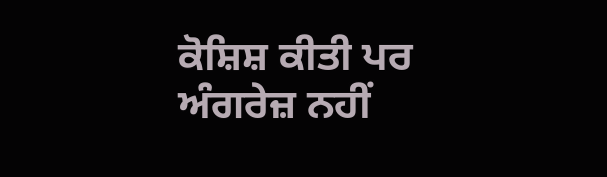ਕੋਸ਼ਿਸ਼ ਕੀਤੀ ਪਰ ਅੰਗਰੇਜ਼ ਨਹੀਂ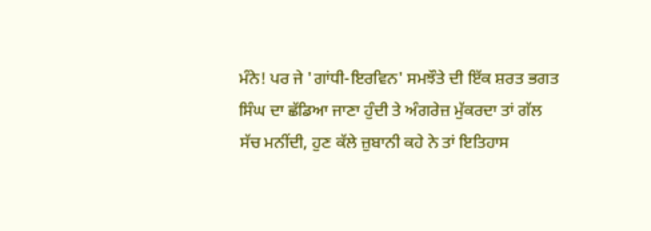ਮੰਨੇ! ਪਰ ਜੇ 'ਗਾਂਧੀ-ਇਰਵਿਨ' ਸਮਝੌਤੇ ਦੀ ਇੱਕ ਸ਼ਰਤ ਭਗਤ ਸਿੰਘ ਦਾ ਛੱਡਿਆ ਜਾਣਾ ਹੁੰਦੀ ਤੇ ਅੰਗਰੇਜ਼ ਮੁੱਕਰਦਾ ਤਾਂ ਗੱਲ ਸੱਚ ਮਨੀਂਦੀ, ਹੁਣ ਕੱਲੇ ਜ਼ੁਬਾਨੀ ਕਹੇ ਨੇ ਤਾਂ ਇਤਿਹਾਸ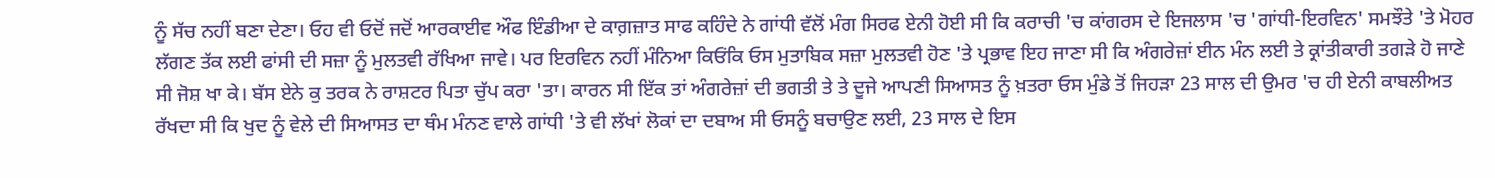ਨੂੰ ਸੱਚ ਨਹੀਂ ਬਣਾ ਦੇਣਾ। ਓਹ ਵੀ ਓਦੋਂ ਜਦੋਂ ਆਰਕਾਈਵ ਔਫ ਇੰਡੀਆ ਦੇ ਕਾਗ਼ਜ਼ਾਤ ਸਾਫ ਕਹਿੰਦੇ ਨੇ ਗਾਂਧੀ ਵੱਲੋਂ ਮੰਗ ਸਿਰਫ ਏਨੀ ਹੋਈ ਸੀ ਕਿ ਕਰਾਚੀ 'ਚ ਕਾਂਗਰਸ ਦੇ ਇਜਲਾਸ 'ਚ 'ਗਾਂਧੀ-ਇਰਵਿਨ' ਸਮਝੌਤੇ 'ਤੇ ਮੋਹਰ ਲੱਗਣ ਤੱਕ ਲਈ ਫਾਂਸੀ ਦੀ ਸਜ਼ਾ ਨੂੰ ਮੁਲਤਵੀ ਰੱਖਿਆ ਜਾਵੇ। ਪਰ ਇਰਵਿਨ ਨਹੀਂ ਮੰਨਿਆ ਕਿਓਂਕਿ ਓਸ ਮੁਤਾਬਿਕ ਸਜ਼ਾ ਮੁਲਤਵੀ ਹੋਣ 'ਤੇ ਪ੍ਰਭਾਵ ਇਹ ਜਾਣਾ ਸੀ ਕਿ ਅੰਗਰੇਜ਼ਾਂ ਈਨ ਮੰਨ ਲਈ ਤੇ ਕ੍ਰਾਂਤੀਕਾਰੀ ਤਗੜੇ ਹੋ ਜਾਣੇ ਸੀ ਜੋਸ਼ ਖਾ ਕੇ। ਬੱਸ ਏਨੇ ਕੁ ਤਰਕ ਨੇ ਰਾਸ਼ਟਰ ਪਿਤਾ ਚੁੱਪ ਕਰਾ 'ਤਾ। ਕਾਰਨ ਸੀ ਇੱਕ ਤਾਂ ਅੰਗਰੇਜ਼ਾਂ ਦੀ ਭਗਤੀ ਤੇ ਤੇ ਦੂਜੇ ਆਪਣੀ ਸਿਆਸਤ ਨੂੰ ਖ਼ਤਰਾ ਓਸ ਮੁੰਡੇ ਤੋਂ ਜਿਹੜਾ 23 ਸਾਲ ਦੀ ਉਮਰ 'ਚ ਹੀ ਏਨੀ ਕਾਬਲੀਅਤ ਰੱਖਦਾ ਸੀ ਕਿ ਖੁਦ ਨੂੰ ਵੇਲੇ ਦੀ ਸਿਆਸਤ ਦਾ ਥੰਮ ਮੰਨਣ ਵਾਲੇ ਗਾਂਧੀ 'ਤੇ ਵੀ ਲੱਖਾਂ ਲੋਕਾਂ ਦਾ ਦਬਾਅ ਸੀ ਓਸਨੂੰ ਬਚਾਉਣ ਲਈ, 23 ਸਾਲ ਦੇ ਇਸ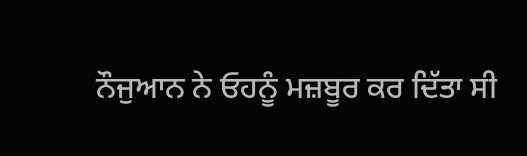ਨੌਜੁਆਨ ਨੇ ਓਹਨੂੰ ਮਜ਼ਬੂਰ ਕਰ ਦਿੱਤਾ ਸੀ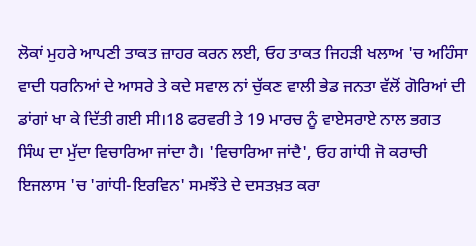ਲੋਕਾਂ ਮੁਹਰੇ ਆਪਣੀ ਤਾਕਤ ਜ਼ਾਹਰ ਕਰਨ ਲਈ, ਓਹ ਤਾਕਤ ਜਿਹੜੀ ਖਲਾਅ 'ਚ ਅਹਿੰਸਾ ਵਾਦੀ ਧਰਨਿਆਂ ਦੇ ਆਸਰੇ ਤੇ ਕਦੇ ਸਵਾਲ ਨਾਂ ਚੁੱਕਣ ਵਾਲੀ ਭੇਡ ਜਨਤਾ ਵੱਲੋਂ ਗੋਰਿਆਂ ਦੀ ਡਾਂਗਾਂ ਖਾ ਕੇ ਦਿੱਤੀ ਗਈ ਸੀ।18 ਫਰਵਰੀ ਤੇ 19 ਮਾਰਚ ਨੂੰ ਵਾਏਸਰਾਏ ਨਾਲ ਭਗਤ ਸਿੰਘ ਦਾ ਮੁੱਦਾ ਵਿਚਾਰਿਆ ਜਾਂਦਾ ਹੈ। 'ਵਿਚਾਰਿਆ ਜਾਂਦੈ', ਓਹ ਗਾਂਧੀ ਜੋ ਕਰਾਚੀ ਇਜਲਾਸ 'ਚ 'ਗਾਂਧੀ-ਇਰਵਿਨ' ਸਮਝੌਤੇ ਦੇ ਦਸਤਖ਼ਤ ਕਰਾ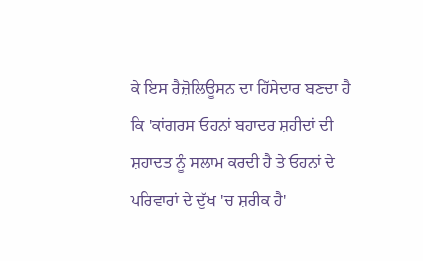ਕੇ ਇਸ ਰੈਜ਼ੋਲਿਊਸਨ ਦਾ ਹਿੱਸੇਦਾਰ ਬਣਦਾ ਹੈ ਕਿ 'ਕਾਂਗਰਸ ਓਹਨਾਂ ਬਹਾਦਰ ਸ਼ਹੀਦਾਂ ਦੀ ਸ਼ਹਾਦਤ ਨੂੰ ਸਲਾਮ ਕਰਦੀ ਹੈ ਤੇ ਓਹਨਾਂ ਦੇ ਪਰਿਵਾਰਾਂ ਦੇ ਦੁੱਖ 'ਚ ਸ਼ਰੀਕ ਹੈ'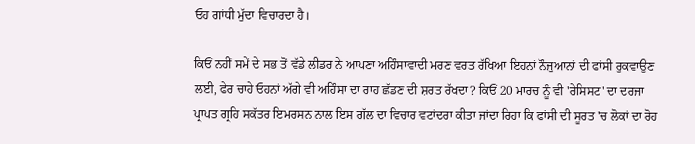ਓਹ ਗਾਂਧੀ ਮੁੱਦਾ ਵਿਚਾਰਦਾ ਹੈ।

ਕਿਓਂ ਨਹੀਂ ਸਮੇਂ ਦੇ ਸਭ ਤੋਂ ਵੱਡੇ ਲੀਡਰ ਨੇ ਆਪਣਾ ਅਹਿੰਸਾਵਾਦੀ ਮਰਣ ਵਰਤ ਰੱਖਿਆ ਇਹਨਾਂ ਨੌਜੁਆਨਾਂ ਦੀ ਫਾਂਸੀ ਰੁਕਵਾਉਣ ਲਈ, ਫੇਰ ਚਾਹੇ ਓਹਨਾਂ ਅੱਗੇ ਵੀ ਅਹਿੰਸਾ ਦਾ ਰਾਹ ਛੱਡਣ ਦੀ ਸ਼ਰਤ ਰੱਖਦਾ? ਕਿਓਂ 20 ਮਾਰਚ ਨੂੰ ਵੀ 'ਰੇਸਿਸਟ' ਦਾ ਦਰਜਾ ਪ੍ਰਾਪਤ ਗ੍ਰਹਿ ਸਕੱਤਰ ਇਮਰਸਨ ਨਾਲ ਇਸ ਗੱਲ ਦਾ ਵਿਚਾਰ ਵਟਾਂਦਰਾ ਕੀਤਾ ਜਾਂਦਾ ਰਿਹਾ ਕਿ ਫਾਂਸੀ ਦੀ ਸੂਰਤ 'ਚ ਲੋਕਾਂ ਦਾ ਰੋਹ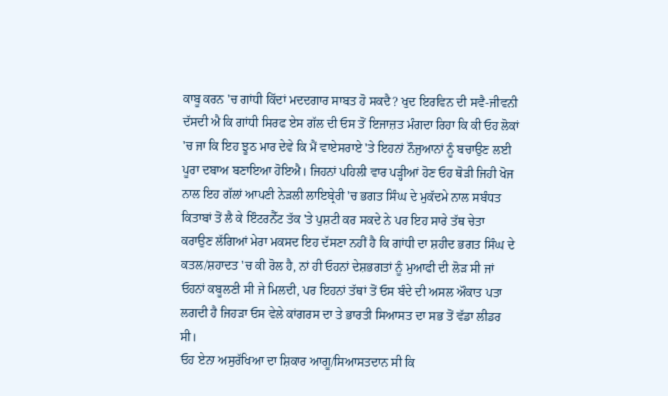ਕਾਬੂ ਕਰਨ 'ਚ ਗਾਂਧੀ ਕਿੱਦਾਂ ਮਦਦਗਾਰ ਸਾਬਤ ਹੋ ਸਕਦੈ? ਖੁਦ ਇਰਵਿਨ ਦੀ ਸਵੈ-ਜੀਵਨੀ ਦੱਸਦੀ ਐ ਕਿ ਗਾਂਧੀ ਸਿਰਫ ਏਸ ਗੱਲ ਦੀ ਓਸ ਤੋਂ ਇਜਾਜ਼ਤ ਮੰਗਦਾ ਰਿਹਾ ਕਿ ਕੀ ਓਹ ਲੋਕਾਂ 'ਚ ਜਾ ਕਿ ਇਹ ਝੂਠ ਮਾਰ ਦੇਵੇ ਕਿ ਮੈਂ ਵਾਏਸਰਾਏ 'ਤੇ ਇਹਨਾਂ ਨੌਜੁਆਨਾਂ ਨੂੰ ਬਚਾਉਣ ਲਈ ਪੂਰਾ ਦਬਾਅ ਬਣਾਇਆ ਹੋਇਐ। ਜਿਹਨਾਂ ਪਹਿਲੀ ਵਾਰ ਪੜ੍ਹੀਆਂ ਹੋਣ ਓਹ ਥੋੜੀ ਜਿਹੀ ਖੋਜ ਨਾਲ ਇਹ ਗੱਲਾਂ ਆਪਣੀ ਨੇੜਲੀ ਲਾਇਬ੍ਰੇਰੀ 'ਚ ਭਗਤ ਸਿੰਘ ਦੇ ਮੁਕੱਦਮੇ ਨਾਲ ਸਬੰਧਤ ਕਿਤਾਬਾਂ ਤੋਂ ਲੈ ਕੇ ਇੰਟਰਨੈੱਟ ਤੱਕ 'ਤੇ ਪੁਸ਼ਟੀ ਕਰ ਸਕਦੇ ਨੇ ਪਰ ਇਹ ਸਾਰੇ ਤੱਥ ਚੇਤਾ ਕਰਾਉਣ ਲੱਗਿਆਂ ਮੇਰਾ ਮਕਸਦ ਇਹ ਦੱਸਣਾ ਨਹੀਂ ਹੈ ਕਿ ਗਾਂਧੀ ਦਾ ਸ਼ਹੀਦ ਭਗਤ ਸਿੰਘ ਦੇ ਕਤਲ/ਸ਼ਹਾਦਤ 'ਚ ਕੀ ਰੋਲ ਹੈ, ਨਾਂ ਹੀ ਓਹਨਾਂ ਦੇਸ਼ਭਗਤਾਂ ਨੂੰ ਮੁਆਫੀ ਦੀ ਲੋੜ ਸੀ ਜਾਂ ਓਹਨਾਂ ਕਬੂਲਣੀ ਸੀ ਜੇ ਮਿਲਦੀ, ਪਰ ਇਹਨਾਂ ਤੱਥਾਂ ਤੋਂ ਓਸ ਬੰਦੇ ਦੀ ਅਸਲ ਔਕਾਤ ਪਤਾ ਲਗਦੀ ਹੈ ਜਿਹੜਾ ਓਸ ਵੇਲੇ ਕਾਂਗਰਸ ਦਾ ਤੇ ਭਾਰਤੀ ਸਿਆਸਤ ਦਾ ਸਭ ਤੋਂ ਵੱਡਾ ਲੀਡਰ ਸੀ।
ਓਹ ਏਨਾ ਅਸੁਰੱਖਿਆ ਦਾ ਸ਼ਿਕਾਰ ਆਗੂ/ਸਿਆਸਤਦਾਨ ਸੀ ਕਿ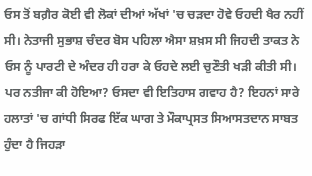ਓਸ ਤੋਂ ਬਗ਼ੈਰ ਕੋਈ ਵੀ ਲੋਕਾਂ ਦੀਆਂ ਅੱਖਾਂ 'ਚ ਚੜਦਾ ਹੋਵੇ ਓਹਦੀ ਖੈਰ ਨਹੀਂ ਸੀ। ਨੇਤਾਜੀ ਸੁਭਾਸ਼ ਚੰਦਰ ਬੋਸ ਪਹਿਲਾ ਐਸਾ ਸ਼ਖ਼ਸ ਸੀ ਜਿਹਦੀ ਤਾਕਤ ਨੇ ਓਸ ਨੂੰ ਪਾਰਟੀ ਦੇ ਅੰਦਰ ਹੀ ਹਰਾ ਕੇ ਓਹਦੇ ਲਈ ਚੁਣੌਤੀ ਖੜੀ ਕੀਤੀ ਸੀ। ਪਰ ਨਤੀਜਾ ਕੀ ਹੋਇਆ? ਓਸਦਾ ਵੀ ਇਤਿਹਾਸ ਗਵਾਹ ਹੈ? ਇਹਨਾਂ ਸਾਰੇ ਹਲਾਤਾਂ 'ਚ ਗਾਂਧੀ ਸਿਰਫ ਇੱਕ ਘਾਗ ਤੇ ਮੌਕਾਪ੍ਰਸਤ ਸਿਆਸਤਦਾਨ ਸਾਬਤ ਹੁੰਦਾ ਹੈ ਜਿਹੜਾ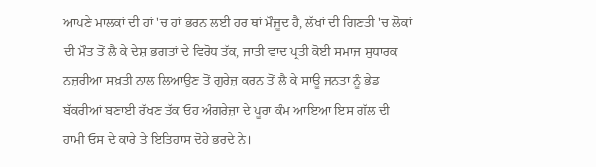ਆਪਣੇ ਮਾਲਕਾਂ ਦੀ ਹਾਂ 'ਚ ਹਾਂ ਭਰਨ ਲਈ ਹਰ ਥਾਂ ਮੌਜੂਦ ਹੈ, ਲੱਖਾਂ ਦੀ ਗਿਣਤੀ 'ਚ ਲੋਕਾਂ ਦੀ ਮੌਤ ਤੋਂ ਲੈ ਕੇ ਦੇਸ਼ ਭਗਤਾਂ ਦੇ ਵਿਰੋਧ ਤੱਕ, ਜਾਤੀ ਵਾਦ ਪ੍ਰਤੀ ਕੋਈ ਸਮਾਜ ਸੁਧਾਰਕ ਨਜ਼ਰੀਆ ਸਖ਼ਤੀ ਨਾਲ ਲਿਆਉਣ ਤੋਂ ਗੁਰੇਜ਼ ਕਰਨ ਤੋਂ ਲੈ ਕੇ ਸਾਊ ਜਨਤਾ ਨੂੰ ਭੇਡ ਬੱਕਰੀਆਂ ਬਣਾਈ ਰੱਖਣ ਤੱਕ ਓਹ ਅੰਗਰੇਜ਼ਾ ਦੇ ਪੂਰਾ ਕੰਮ ਆਇਆ ਇਸ ਗੱਲ ਦੀ ਹਾਮੀ ਓਸ ਦੇ ਕਾਰੇ ਤੇ ਇਤਿਹਾਸ ਦੋਹੇ ਭਰਦੇ ਨੇ।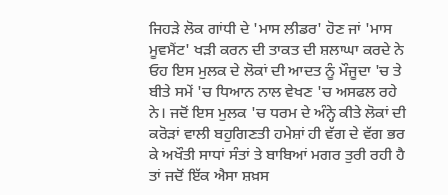ਜਿਹੜੇ ਲੋਕ ਗਾਂਧੀ ਦੇ 'ਮਾਸ ਲੀਡਰ' ਹੋਣ ਜਾਂ 'ਮਾਸ ਮੂਵਮੈਂਟ' ਖੜੀ ਕਰਨ ਦੀ ਤਾਕਤ ਦੀ ਸ਼ਲਾਘਾ ਕਰਦੇ ਨੇ ਓਹ ਇਸ ਮੁਲਕ ਦੇ ਲੋਕਾਂ ਦੀ ਆਦਤ ਨੂੰ ਮੌਜੂਦਾ 'ਚ ਤੇ ਬੀਤੇ ਸਮੇਂ 'ਚ ਧਿਆਨ ਨਾਲ ਵੇਖਣ 'ਚ ਅਸਫਲ ਰਹੇ ਨੇ। ਜਦੋਂ ਇਸ ਮੁਲਕ 'ਚ ਧਰਮ ਦੇ ਅੰਨ੍ਹੇ ਕੀਤੇ ਲੋਕਾਂ ਦੀ ਕਰੋੜਾਂ ਵਾਲੀ ਬਹੁਗਿਣਤੀ ਹਮੇਸ਼ਾਂ ਹੀ ਵੱਗ ਦੇ ਵੱਗ ਭਰ ਕੇ ਅਖੌਤੀ ਸਾਧਾਂ ਸੰਤਾਂ ਤੇ ਬਾਬਿਆਂ ਮਗਰ ਤੁਰੀ ਰਹੀ ਹੈ ਤਾਂ ਜਦੋਂ ਇੱਕ ਐਸਾ ਸ਼ਖ਼ਸ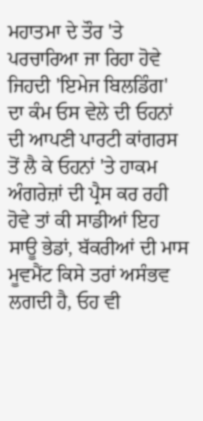ਮਹਾਤਮਾ ਦੇ ਤੌਰ 'ਤੇ ਪਰਚਾਰਿਆ ਜਾ ਰਿਹਾ ਹੋਵੇ ਜਿਹਦੀ 'ਇਮੇਜ ਬਿਲਡਿੰਗ' ਦਾ ਕੰਮ ਓਸ ਵੇਲੇ ਦੀ ਓਹਨਾਂ ਦੀ ਆਪਣੀ ਪਾਰਟੀ ਕਾਂਗਰਸ ਤੋਂ ਲੈ ਕੇ ਓਹਨਾਂ 'ਤੇ ਹਾਕਮ ਅੰਗਰੇਜ਼ਾਂ ਦੀ ਪ੍ਰੈਸ ਕਰ ਰਹੀ ਹੋਵੇ ਤਾਂ ਕੀ ਸਾਡੀਆਂ ਇਹ ਸਾਊ ਭੇਡਾਂ, ਬੱਕਰੀਆਂ ਦੀ ਮਾਸ ਮੂਵਮੈਂਟ ਕਿਸੇ ਤਰਾਂ ਅਸੰਭਵ ਲਗਦੀ ਹੈ, ਓਹ ਵੀ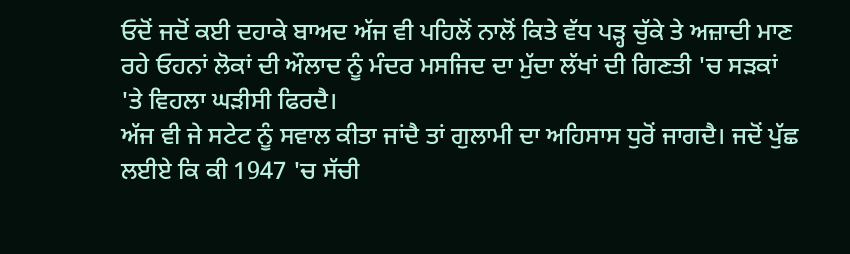ਓਦੋਂ ਜਦੋਂ ਕਈ ਦਹਾਕੇ ਬਾਅਦ ਅੱਜ ਵੀ ਪਹਿਲੋਂ ਨਾਲੋਂ ਕਿਤੇ ਵੱਧ ਪੜ੍ਹ ਚੁੱਕੇ ਤੇ ਅਜ਼ਾਦੀ ਮਾਣ ਰਹੇ ਓਹਨਾਂ ਲੋਕਾਂ ਦੀ ਔਲਾਦ ਨੂੰ ਮੰਦਰ ਮਸਜਿਦ ਦਾ ਮੁੱਦਾ ਲੱਖਾਂ ਦੀ ਗਿਣਤੀ 'ਚ ਸੜਕਾਂ 'ਤੇ ਵਿਹਲਾ ਘੜੀਸੀ ਫਿਰਦੈ।
ਅੱਜ ਵੀ ਜੇ ਸਟੇਟ ਨੂੰ ਸਵਾਲ ਕੀਤਾ ਜਾਂਦੈ ਤਾਂ ਗੁਲਾਮੀ ਦਾ ਅਹਿਸਾਸ ਧੁਰੋਂ ਜਾਗਦੈ। ਜਦੋਂ ਪੁੱਛ ਲਈਏ ਕਿ ਕੀ 1947 'ਚ ਸੱਚੀ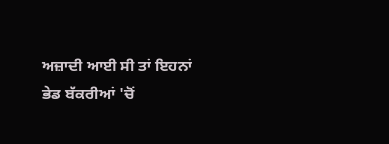ਅਜ਼ਾਦੀ ਆਈ ਸੀ ਤਾਂ ਇਹਨਾਂ ਭੇਡ ਬੱਕਰੀਆਂ 'ਚੋਂ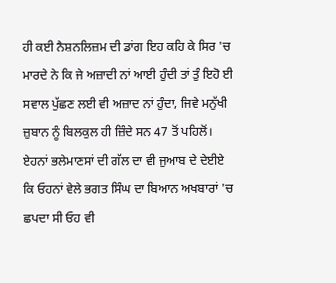ਹੀ ਕਈ ਨੈਸ਼ਨਲਿਜ਼ਮ ਦੀ ਡਾਂਗ ਇਹ ਕਹਿ ਕੇ ਸਿਰ 'ਚ ਮਾਰਦੇ ਨੇ ਕਿ ਜੇ ਅਜ਼ਾਦੀ ਨਾਂ ਆਈ ਹੁੰਦੀ ਤਾਂ ਤੁੰ ਇਹੋ ਈ ਸਵਾਲ ਪੁੱਛਣ ਲਈ ਵੀ ਅਜ਼ਾਦ ਨਾਂ ਹੁੰਦਾ, ਜਿਵੇ ਮਨੁੱਖੀ ਜ਼ੁਬਾਨ ਨੂੰ ਬਿਲਕੁਲ ਹੀ ਜ਼ਿੰਦੇ ਸਨ 47 ਤੋਂ ਪਹਿਲੋਂ। ਏਹਨਾਂ ਭਲੇਮਾਣਸਾਂ ਦੀ ਗੱਲ ਦਾ ਵੀ ਜੁਆਬ ਦੇ ਦੇਈਏ ਕਿ ਓਹਨਾਂ ਵੇਲੇ ਭਗਤ ਸਿੰਘ ਦਾ ਬਿਆਨ ਅਖਬਾਰਾਂ 'ਚ ਛਪਦਾ ਸੀ ਓਹ ਵੀ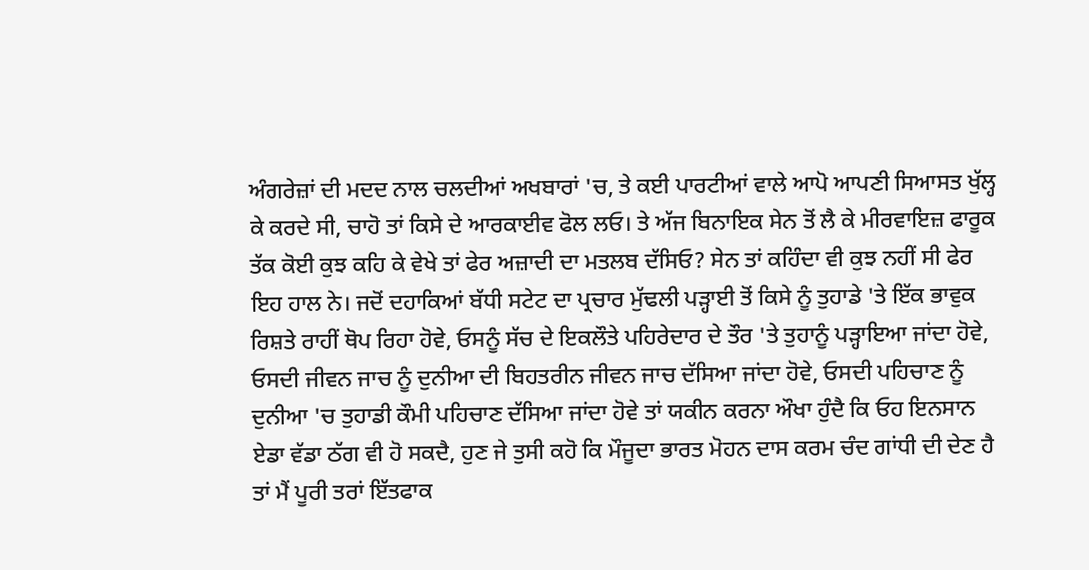ਅੰਗਰੇਜ਼ਾਂ ਦੀ ਮਦਦ ਨਾਲ ਚਲਦੀਆਂ ਅਖਬਾਰਾਂ 'ਚ, ਤੇ ਕਈ ਪਾਰਟੀਆਂ ਵਾਲੇ ਆਪੋ ਆਪਣੀ ਸਿਆਸਤ ਖੁੱਲ੍ਹ ਕੇ ਕਰਦੇ ਸੀ, ਚਾਹੋ ਤਾਂ ਕਿਸੇ ਦੇ ਆਰਕਾਈਵ ਫੋਲ ਲਓ। ਤੇ ਅੱਜ ਬਿਨਾਇਕ ਸੇਨ ਤੋਂ ਲੈ ਕੇ ਮੀਰਵਾਇਜ਼ ਫਾਰੂਕ ਤੱਕ ਕੋਈ ਕੁਝ ਕਹਿ ਕੇ ਵੇਖੇ ਤਾਂ ਫੇਰ ਅਜ਼ਾਦੀ ਦਾ ਮਤਲਬ ਦੱਸਿਓ? ਸੇਨ ਤਾਂ ਕਹਿੰਦਾ ਵੀ ਕੁਝ ਨਹੀਂ ਸੀ ਫੇਰ ਇਹ ਹਾਲ ਨੇ। ਜਦੋਂ ਦਹਾਕਿਆਂ ਬੱਧੀ ਸਟੇਟ ਦਾ ਪ੍ਰਚਾਰ ਮੁੱਢਲੀ ਪੜ੍ਹਾਈ ਤੋਂ ਕਿਸੇ ਨੂੰ ਤੁਹਾਡੇ 'ਤੇ ਇੱਕ ਭਾਵੁਕ ਰਿਸ਼ਤੇ ਰਾਹੀਂ ਥੋਪ ਰਿਹਾ ਹੋਵੇ, ਓਸਨੂੰ ਸੱਚ ਦੇ ਇਕਲੌਤੇ ਪਹਿਰੇਦਾਰ ਦੇ ਤੌਰ 'ਤੇ ਤੁਹਾਨੂੰ ਪੜ੍ਹਾਇਆ ਜਾਂਦਾ ਹੋਵੇ, ਓਸਦੀ ਜੀਵਨ ਜਾਚ ਨੂੰ ਦੁਨੀਆ ਦੀ ਬਿਹਤਰੀਨ ਜੀਵਨ ਜਾਚ ਦੱਸਿਆ ਜਾਂਦਾ ਹੋਵੇ, ਓਸਦੀ ਪਹਿਚਾਣ ਨੂੰ ਦੁਨੀਆ 'ਚ ਤੁਹਾਡੀ ਕੌਮੀ ਪਹਿਚਾਣ ਦੱਸਿਆ ਜਾਂਦਾ ਹੋਵੇ ਤਾਂ ਯਕੀਨ ਕਰਨਾ ਔਖਾ ਹੁੰਦੈ ਕਿ ਓਹ ਇਨਸਾਨ ਏਡਾ ਵੱਡਾ ਠੱਗ ਵੀ ਹੋ ਸਕਦੈ, ਹੁਣ ਜੇ ਤੁਸੀ ਕਹੋ ਕਿ ਮੌਜੂਦਾ ਭਾਰਤ ਮੋਹਨ ਦਾਸ ਕਰਮ ਚੰਦ ਗਾਂਧੀ ਦੀ ਦੇਣ ਹੈ ਤਾਂ ਮੈਂ ਪੂਰੀ ਤਰਾਂ ਇੱਤਫਾਕ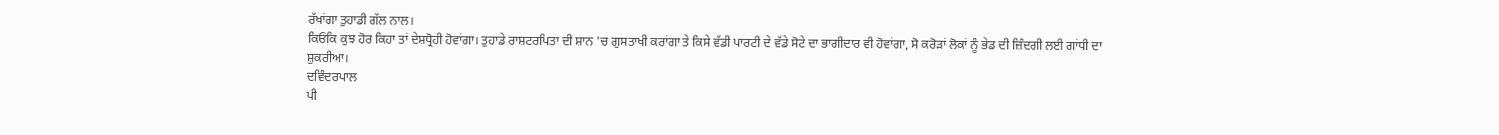ਰੱਖਾਂਗਾ ਤੁਹਾਡੀ ਗੱਲ ਨਾਲ।
ਕਿਓਂਕਿ ਕੁਝ ਹੋਰ ਕਿਹਾ ਤਾਂ ਦੇਸ਼ਧ੍ਰੋਹੀ ਹੋਵਾਂਗਾ। ਤੁਹਾਡੇ ਰਾਸ਼ਟਰਪਿਤਾ ਦੀ ਸ਼ਾਨ 'ਚ ਗੁਸਤਾਖੀ ਕਰਾਂਗਾ ਤੇ ਕਿਸੇ ਵੱਡੀ ਪਾਰਟੀ ਦੇ ਵੱਡੇ ਸੋਟੇ ਦਾ ਭਾਗੀਦਾਰ ਵੀ ਹੋਵਾਂਗਾ, ਸੋ ਕਰੋੜਾਂ ਲੋਕਾਂ ਨੂੰ ਭੇਡ ਦੀ ਜ਼ਿੰਦਗੀ ਲਈ ਗਾਂਧੀ ਦਾ ਸ਼ੁਕਰੀਆ।
ਦਵਿੰਦਰਪਾਲ
ਪੀ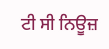ਟੀ ਸੀ ਨਿਊਜ਼